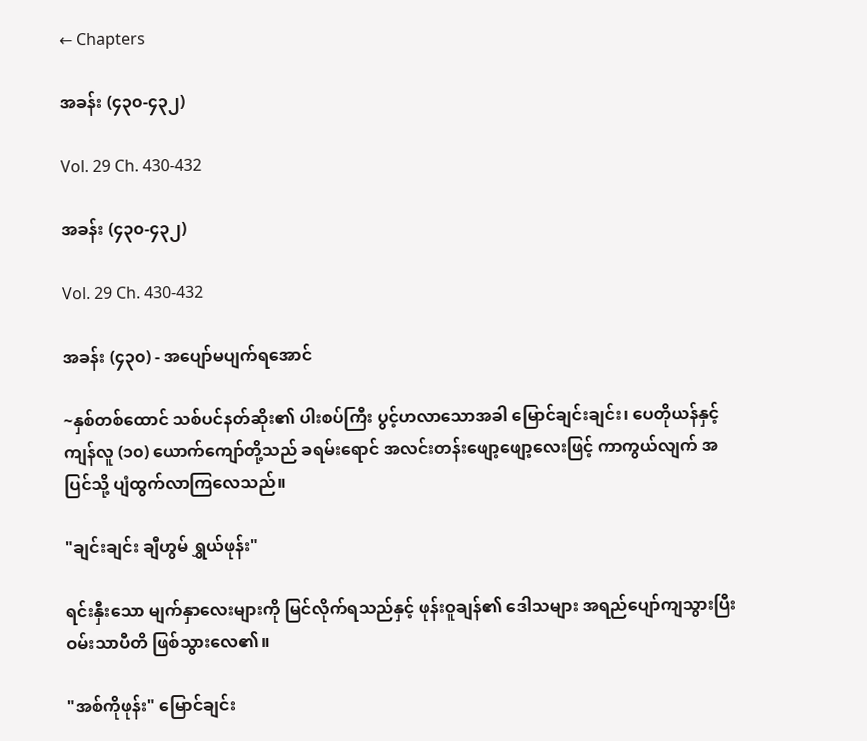← Chapters

အခန်း (၄၃၀-၄၃၂)

Vol. 29 Ch. 430-432

အခန်း (၄၃၀-၄၃၂)

Vol. 29 Ch. 430-432

အခန်း (၄၃၀) - အပျော်မပျက်ရအောင်

~နှစ်တစ်ထောင် သစ်ပင်နတ်ဆိုး၏ ပါးစပ်ကြီး ပွင့်ဟလာသောအခါ မြောင်ချင်းချင်း၊ ပေတိုယန်နှင့် ကျန်လူ (၁၀) ယောက်ကျော်တို့သည် ခရမ်းရောင် အလင်းတန်းဖျော့ဖျော့လေးဖြင့် ကာကွယ်လျက် အပြင်သို့ ပျံထွက်လာကြလေသည်။

"ချင်းချင်း ချီဟွမ် ရွှယ်ဖုန်း"

ရင်းနှီးသော မျက်နှာလေးများကို မြင်လိုက်ရသည်နှင့် ဖုန်းဝူချန်၏ ဒေါသများ အရည်ပျော်ကျသွားပြီး ဝမ်းသာပီတိ ဖြစ်သွားလေ၏။

"အစ်ကိုဖုန်း" မြောင်ချင်း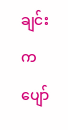ချင်းက ပျော်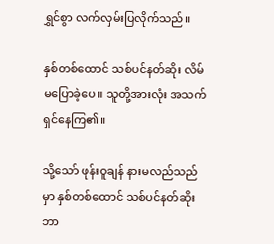ရွှင်စွာ လက်လှမ်းပြလိုက်သည်။

နှစ်တစ်ထောင် သစ်ပင်နတ်ဆိုး လိမ်မပြောခဲ့ပေ။ သူတို့အားလုံး အသက်ရှင်နေကြ၏။

သို့သော် ဖုန်းဝူချန် နားမလည်သည်မှာ နှစ်တစ်ထောင် သစ်ပင်နတ်ဆိုး ဘာ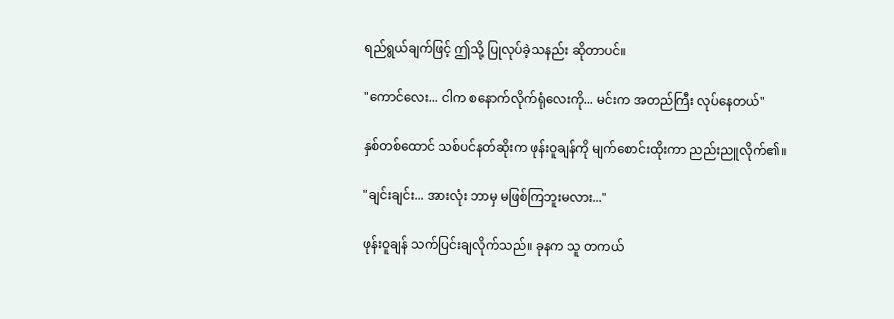ရည်ရွယ်ချက်ဖြင့် ဤသို့ ပြုလုပ်ခဲ့သနည်း ဆိုတာပင်။

"ကောင်လေး... ငါက စနောက်လိုက်ရုံလေးကို... မင်းက အတည်ကြီး လုပ်နေတယ်"

နှစ်တစ်ထောင် သစ်ပင်နတ်ဆိုးက ဖုန်းဝူချန်ကို မျက်စောင်းထိုးကာ ညည်းညူလိုက်၏။

"ချင်းချင်း... အားလုံး ဘာမှ မဖြစ်ကြဘူးမလား..."

ဖုန်းဝူချန် သက်ပြင်းချလိုက်သည်။ ခုနက သူ တကယ်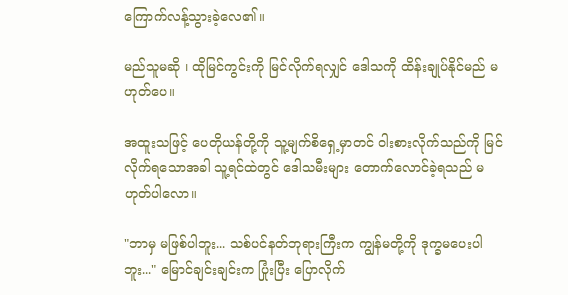ကြောက်လန့်သွားခဲ့လေ၏။

မည်သူမဆို ၊ ထိုမြင်ကွင်းကို မြင်လိုက်ရလျှင် ဒေါသကို ထိန်းချုပ်နိုင်မည် မဟုတ်ပေ။

အထူးသဖြင့် ပေတိုယန်တို့ကို သူ့မျက်စိရှေ့မှာတင် ဝါးစားလိုက်သည်ကို မြင်လိုက်ရသောအခါ သူ့ရင်ထဲတွင် ဒေါသမီးများ တောက်လောင်ခဲ့ရသည် မဟုတ်ပါလော။

"ဘာမှ မဖြစ်ပါဘူး... သစ်ပင်နတ်ဘုရားကြီးက ကျွန်မတို့ကို ဒုက္ခမပေးပါဘူး..." မြောင်ချင်းချင်းက ပြုံးပြီး ပြောလိုက်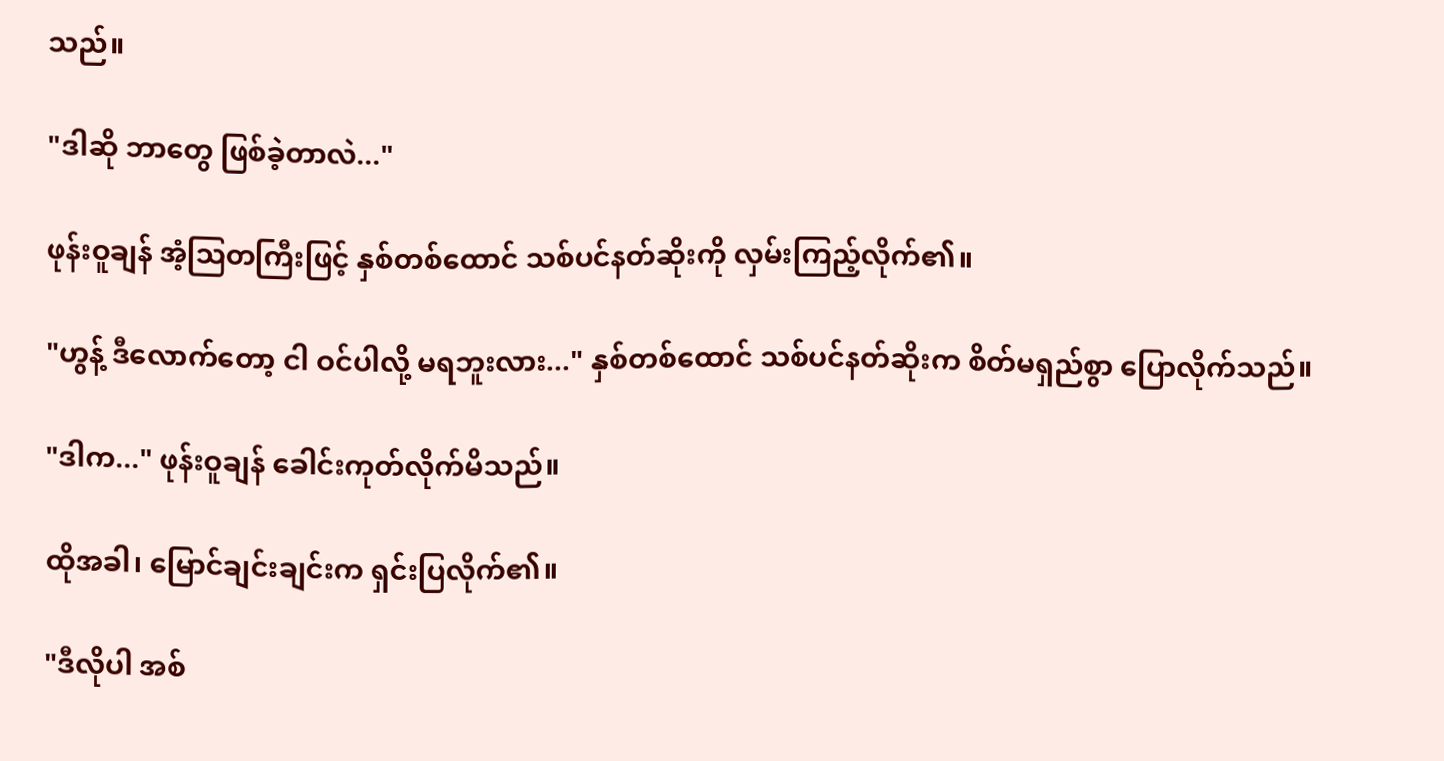သည်။

"ဒါဆို ဘာတွေ ဖြစ်ခဲ့တာလဲ..."

ဖုန်းဝူချန် အံ့ဩတကြီးဖြင့် နှစ်တစ်ထောင် သစ်ပင်နတ်ဆိုးကို လှမ်းကြည့်လိုက်၏။

"ဟွန့် ဒီလောက်တော့ ငါ ဝင်ပါလို့ မရဘူးလား..." နှစ်တစ်ထောင် သစ်ပင်နတ်ဆိုးက စိတ်မရှည်စွာ ပြောလိုက်သည်။

"ဒါက..." ဖုန်းဝူချန် ခေါင်းကုတ်လိုက်မိသည်။

ထိုအခါ၊ မြောင်ချင်းချင်းက ရှင်းပြလိုက်၏။

"ဒီလိုပါ အစ်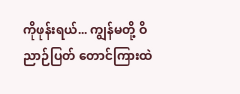ကိုဖုန်းရယ်... ကျွန်မတို့ ဝိညာဉ်ပြတ် တောင်ကြားထဲ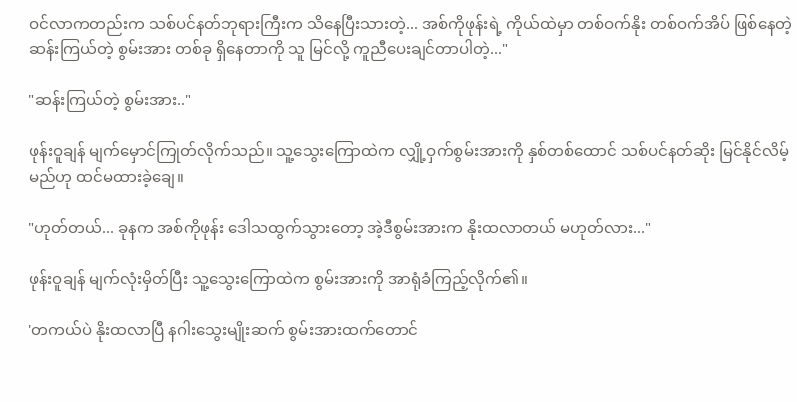ဝင်လာကတည်းက သစ်ပင်နတ်ဘုရားကြီးက သိနေပြီးသားတဲ့... အစ်ကိုဖုန်းရဲ့ ကိုယ်ထဲမှာ တစ်ဝက်နိုး တစ်ဝက်အိပ် ဖြစ်နေတဲ့ ဆန်းကြယ်တဲ့ စွမ်းအား တစ်ခု ရှိနေတာကို သူ မြင်လို့ ကူညီပေးချင်တာပါတဲ့..."

"ဆန်းကြယ်တဲ့ စွမ်းအား.."

ဖုန်းဝူချန် မျက်မှောင်ကြုတ်လိုက်သည်။ သူ့သွေးကြောထဲက လျှို့ဝှက်စွမ်းအားကို နှစ်တစ်ထောင် သစ်ပင်နတ်ဆိုး မြင်နိုင်လိမ့်မည်ဟု ထင်မထားခဲ့ချေ။

"ဟုတ်တယ်... ခုနက အစ်ကိုဖုန်း ဒေါသထွက်သွားတော့ အဲ့ဒီစွမ်းအားက နိုးထလာတယ် မဟုတ်လား..."

ဖုန်းဝူချန် မျက်လုံးမှိတ်ပြီး သူ့သွေးကြောထဲက စွမ်းအားကို အာရုံခံကြည့်လိုက်၏။

'တကယ်ပဲ နိုးထလာပြီ နဂါးသွေးမျိုးဆက် စွမ်းအားထက်တောင်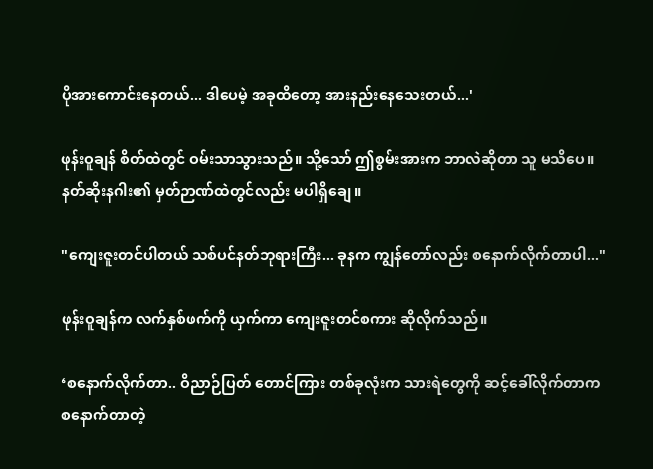ပိုအားကောင်းနေတယ်... ဒါပေမဲ့ အခုထိတော့ အားနည်းနေသေးတယ်...'

ဖုန်းဝူချန် စိတ်ထဲတွင် ဝမ်းသာသွားသည်။ သို့သော် ဤစွမ်းအားက ဘာလဲဆိုတာ သူ မသိပေ။ နတ်ဆိုးနဂါး၏ မှတ်ဉာဏ်ထဲတွင်လည်း မပါရှိချေ။

"ကျေးဇူးတင်ပါတယ် သစ်ပင်နတ်ဘုရားကြီး... ခုနက ကျွန်တော်လည်း စနောက်လိုက်တာပါ..."

ဖုန်းဝူချန်က လက်နှစ်ဖက်ကို ယှက်ကာ ကျေးဇူးတင်စကား ဆိုလိုက်သည်။

‘စနောက်လိုက်တာ.. ဝိညာဉ်ပြတ် တောင်ကြား တစ်ခုလုံးက သားရဲတွေကို ဆင့်ခေါ်လိုက်တာက စနောက်တာတဲ့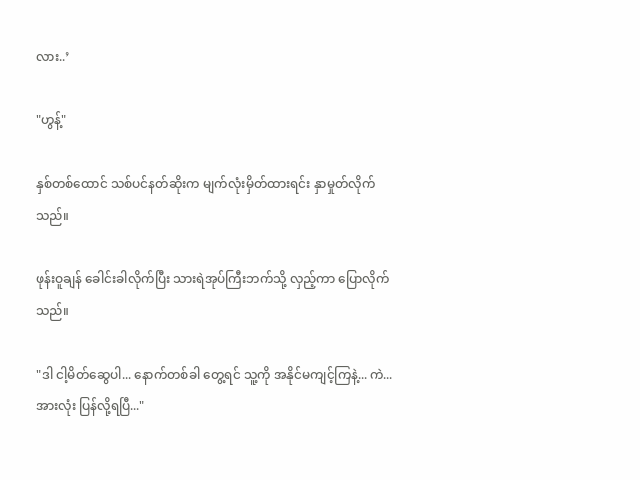လား..’

"ဟွန့်"

နှစ်တစ်ထောင် သစ်ပင်နတ်ဆိုးက မျက်လုံးမှိတ်ထားရင်း နှာမှုတ်လိုက်သည်။

ဖုန်းဝူချန် ခေါင်းခါလိုက်ပြီး သားရဲအုပ်ကြီးဘက်သို့ လှည့်ကာ ပြောလိုက်သည်။

"ဒါ ငါ့မိတ်ဆွေပါ... နောက်တစ်ခါ တွေ့ရင် သူ့ကို အနိုင်မကျင့်ကြနဲ့... ကဲ... အားလုံး ပြန်လို့ရပြီ..."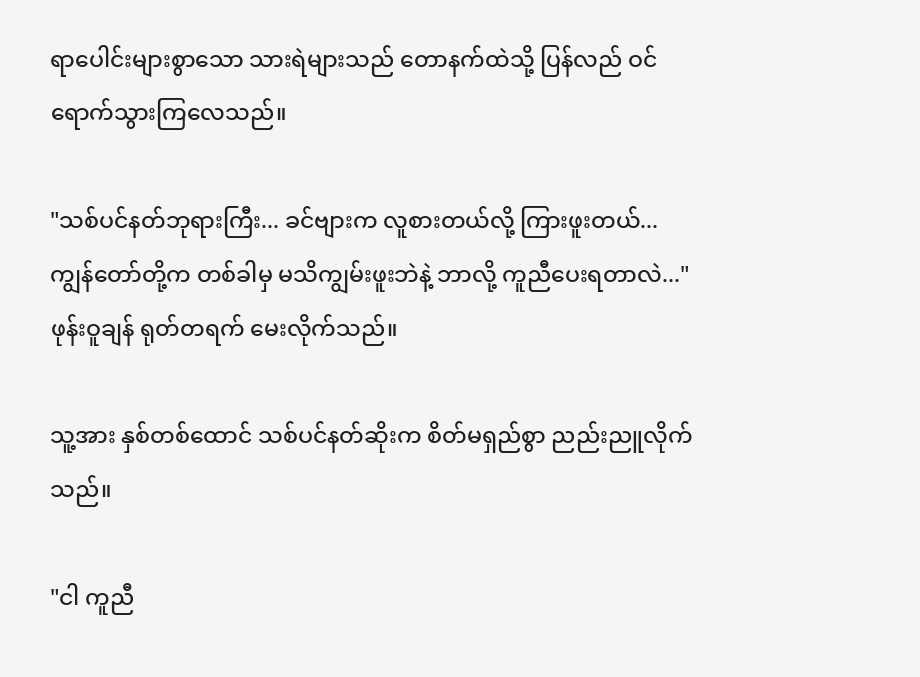ရာပေါင်းများစွာသော သားရဲများသည် တောနက်ထဲသို့ ပြန်လည် ဝင်ရောက်သွားကြလေသည်။

"သစ်ပင်နတ်ဘုရားကြီး... ခင်ဗျားက လူစားတယ်လို့ ကြားဖူးတယ်... ကျွန်တော်တို့က တစ်ခါမှ မသိကျွမ်းဖူးဘဲနဲ့ ဘာလို့ ကူညီပေးရတာလဲ..." ဖုန်းဝူချန် ရုတ်တရက် မေးလိုက်သည်။

သူ့အား နှစ်တစ်ထောင် သစ်ပင်နတ်ဆိုးက စိတ်မရှည်စွာ ညည်းညူလိုက်သည်။

"ငါ ကူညီ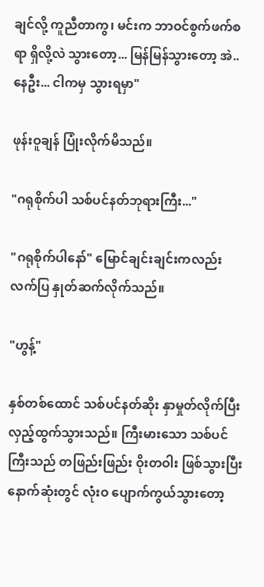ချင်လို့ ကူညီတာကွ၊ မင်းက ဘာဝင်စွက်ဖက်စရာ ရှိလို့လဲ သွားတော့... မြန်မြန်သွားတော့ အဲ..နေဦး... ငါကမှ သွားရမှာ"

ဖုန်းဝူချန် ပြုံးလိုက်မိသည်။

"ဂရုစိုက်ပါ သစ်ပင်နတ်ဘုရားကြီး..."

"ဂရုစိုက်ပါနော်" မြောင်ချင်းချင်းကလည်း လက်ပြ နှုတ်ဆက်လိုက်သည်။

"ဟွန့်"

နှစ်တစ်ထောင် သစ်ပင်နတ်ဆိုး နှာမှုတ်လိုက်ပြီး လှည့်ထွက်သွားသည်။ ကြီးမားသော သစ်ပင်ကြီးသည် တဖြည်းဖြည်း ဝိုးတဝါး ဖြစ်သွားပြီး နောက်ဆုံးတွင် လုံးဝ ပျောက်ကွယ်သွားတော့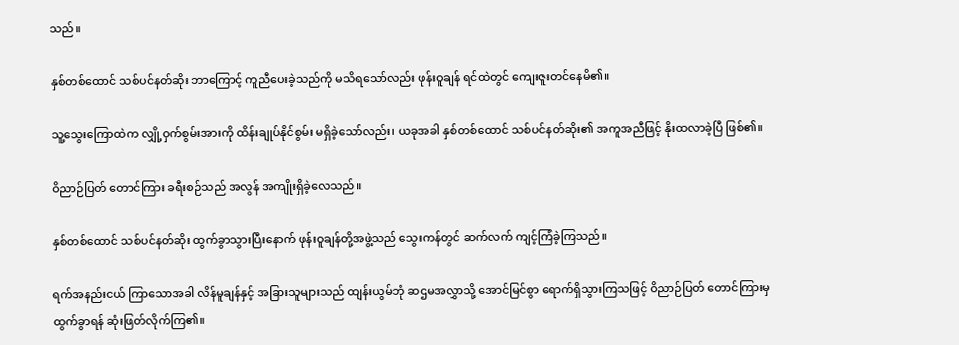သည်။

နှစ်တစ်ထောင် သစ်ပင်နတ်ဆိုး ဘာကြောင့် ကူညီပေးခဲ့သည်ကို မသိရသော်လည်း ဖုန်းဝူချန် ရင်ထဲတွင် ကျေးဇူးတင်နေမိ၏။

သူ့သွေးကြောထဲက လျှို့ဝှက်စွမ်းအားကို ထိန်းချုပ်နိုင်စွမ်း မရှိခဲ့သော်လည်း၊ ယခုအခါ နှစ်တစ်ထောင် သစ်ပင်နတ်ဆိုး၏ အကူအညီဖြင့် နိုးထလာခဲ့ပြီ ဖြစ်၏။

ဝိညာဉ်ပြတ် တောင်ကြား ခရီးစဉ်သည် အလွန် အကျိုးရှိခဲ့လေသည်။

နှစ်တစ်ထောင် သစ်ပင်နတ်ဆိုး ထွက်ခွာသွားပြီးနောက် ဖုန်းဝူချန်တို့အဖွဲ့သည် သွေးကန်တွင် ဆက်လက် ကျင့်ကြံခဲ့ကြသည်။

ရက်အနည်းငယ် ကြာသောအခါ လိန်မူချန်နှင့် အခြားသူများသည် ထျန်းယွမ်ဘုံ ဆဌမအလွှာသို့ အောင်မြင်စွာ ရောက်ရှိသွားကြသဖြင့် ဝိညာဉ်ပြတ် တောင်ကြားမှ ထွက်ခွာရန် ဆုံးဖြတ်လိုက်ကြ၏။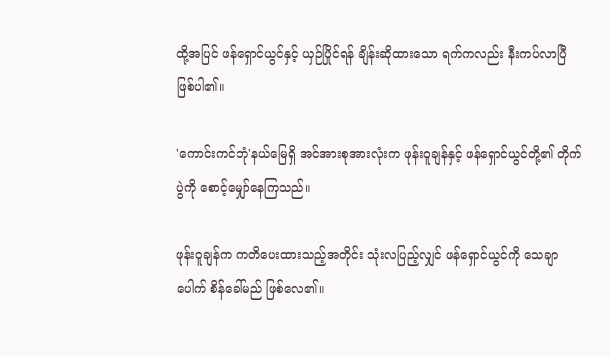ထို့အပြင် ဖန်ရှောင်ယွင်နှင့် ယှဉ်ပြိုင်ရန် ချိန်းဆိုထားသော ရက်ကလည်း နီးကပ်လာပြီ ဖြစ်ပါ၏။

'ကောင်းကင်ဘုံ'နယ်မြေရှိ အင်အားစုအားလုံးက ဖုန်းဝူချန်နှင့် ဖန်ရှောင်ယွင်တို့၏ တိုက်ပွဲကို စောင့်မျှော်နေကြသည်။

ဖုန်းဝူချန်က ကတိပေးထားသည့်အတိုင်း သုံးလပြည့်လျှင် ဖန်ရှောင်ယွင်ကို သေချာပေါက် စိန်ခေါ်မည် ဖြစ်လေ၏။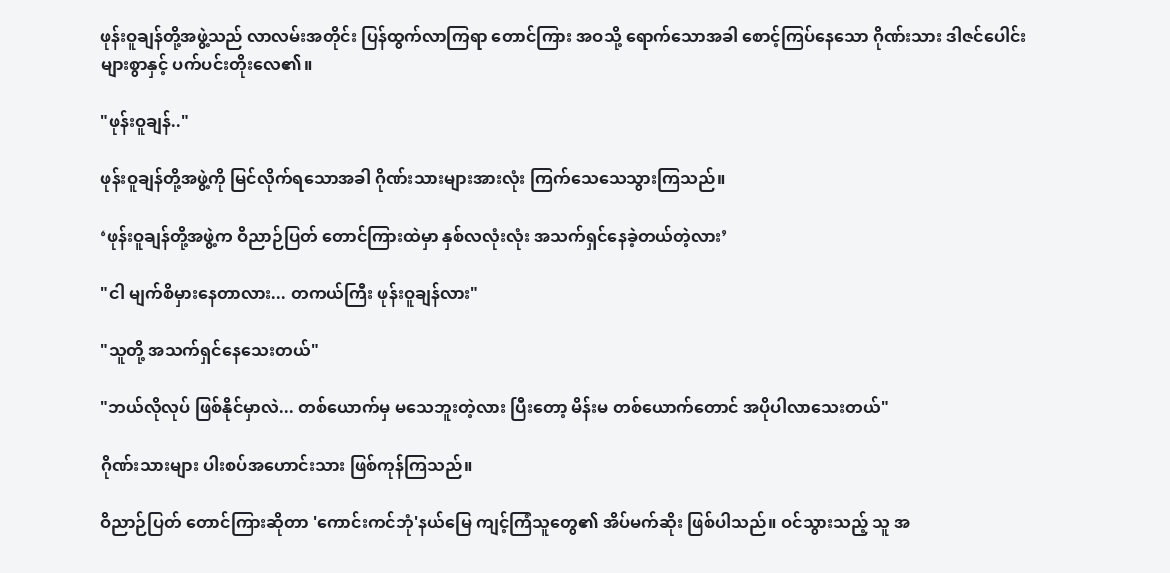ဖုန်းဝူချန်တို့အဖွဲ့သည် လာလမ်းအတိုင်း ပြန်ထွက်လာကြရာ တောင်ကြား အဝသို့ ရောက်သောအခါ စောင့်ကြပ်နေသော ဂိုဏ်းသား ဒါဇင်ပေါင်းများစွာနှင့် ပက်ပင်းတိုးလေ၏။

"ဖုန်းဝူချန်.."

ဖုန်းဝူချန်တို့အဖွဲ့ကို မြင်လိုက်ရသောအခါ ဂိုဏ်းသားများအားလုံး ကြက်သေသေသွားကြသည်။

‘ဖုန်းဝူချန်တို့အဖွဲ့က ဝိညာဉ်ပြတ် တောင်ကြားထဲမှာ နှစ်လလုံးလုံး အသက်ရှင်နေခဲ့တယ်တဲ့လား’

"ငါ မျက်စိမှားနေတာလား... တကယ်ကြီး ဖုန်းဝူချန်လား"

"သူတို့ အသက်ရှင်နေသေးတယ်"

"ဘယ်လိုလုပ် ဖြစ်နိုင်မှာလဲ... တစ်ယောက်မှ မသေဘူးတဲ့လား ပြီးတော့ မိန်းမ တစ်ယောက်တောင် အပိုပါလာသေးတယ်"

ဂိုဏ်းသားများ ပါးစပ်အဟောင်းသား ဖြစ်ကုန်ကြသည်။

ဝိညာဉ်ပြတ် တောင်ကြားဆိုတာ 'ကောင်းကင်ဘုံ'နယ်မြေ ကျင့်ကြံသူတွေ၏ အိပ်မက်ဆိုး ဖြစ်ပါသည်။ ဝင်သွားသည့် သူ အ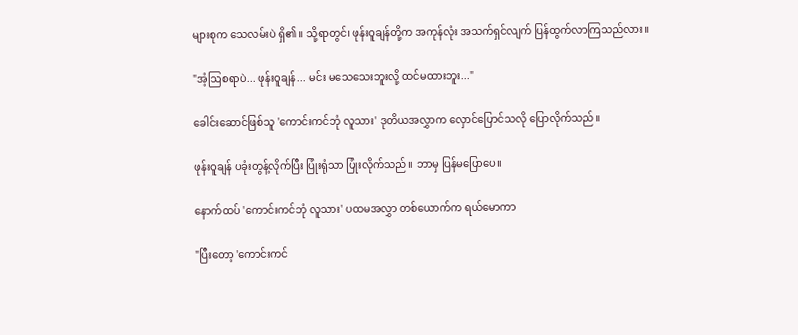များစုက သေလမ်းပဲ ရှိ၏။ သို့ရာတွင်၊ ဖုန်းဝူချန်တို့က အကုန်လုံး အသက်ရှင်လျက် ပြန်ထွက်လာကြသည်လား။

"အံ့ဩစရာပဲ... ဖုန်းဝူချန်... မင်း မသေသေးဘူးလို့ ထင်မထားဘူး..."

ခေါင်းဆောင်ဖြစ်သူ 'ကောင်းကင်ဘုံ လူသား' ဒုတိယအလွှာက လှောင်ပြောင်သလို ပြောလိုက်သည်။

ဖုန်းဝူချန် ပခုံးတွန့်လိုက်ပြီး ပြုံးရုံသာ ပြုံးလိုက်သည်။ ဘာမှ ပြန်မပြောပေ။

နောက်ထပ် 'ကောင်းကင်ဘုံ လူသား' ပထမအလွှာ တစ်ယောက်က ရယ်မောကာ

"ပြီးတော့ 'ကောင်းကင်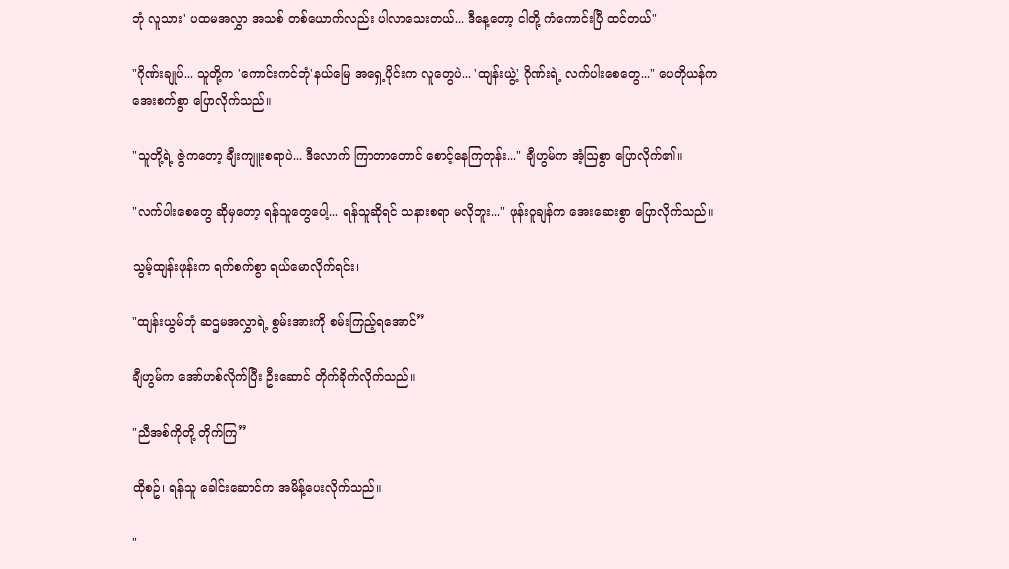ဘုံ လူသား' ပထမအလွှာ အသစ် တစ်ယောက်လည်း ပါလာသေးတယ်... ဒီနေ့တော့ ငါတို့ ကံကောင်းပြီ ထင်တယ်"

"ဂိုဏ်းချုပ်... သူတို့က 'ကောင်းကင်ဘုံ'နယ်မြေ အရှေ့ပိုင်းက လူတွေပဲ... 'ထျန်းယွဲ့' ဂိုဏ်းရဲ့ လက်ပါးစေတွေ..." ပေတိုယန်က အေးစက်စွာ ပြောလိုက်သည်။

"သူတို့ရဲ့ ဇွဲကတော့ ချီးကျူးစရာပဲ... ဒီလောက် ကြာတာတောင် စောင့်နေကြတုန်း..." ချီဟွမ်က အံ့ဩစွာ ပြောလိုက်၏။

"လက်ပါးစေတွေ ဆိုမှတော့ ရန်သူတွေပေါ့... ရန်သူဆိုရင် သနားစရာ မလိုဘူး..." ဖုန်းဝူချန်က အေးဆေးစွာ ပြောလိုက်သည်။

သွမ့်ထျန်းဖုန်းက ရက်စက်စွာ ရယ်မောလိုက်ရင်း၊

"ထျန်းယွမ်ဘုံ ဆဌမအလွှာရဲ့ စွမ်းအားကို စမ်းကြည့်ရအောင်”

ချီဟွမ်က အော်ဟစ်လိုက်ပြီး ဦးဆောင် တိုက်ခိုက်လိုက်သည်။

"ညီအစ်ကိုတို့ တိုက်ကြ”

ထိုစဥ်၊ ရန်သူ ခေါင်းဆောင်က အမိန့်ပေးလိုက်သည်။

"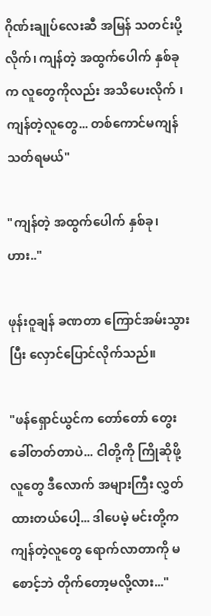ဂိုဏ်းချုပ်လေးဆီ အမြန် သတင်းပို့လိုက်၊ ကျန်တဲ့ အထွက်ပေါက် နှစ်ခုက လူတွေကိုလည်း အသိပေးလိုက် ၊ ကျန်တဲ့လူတွေ... တစ်ကောင်မကျန် သတ်ရမယ်"

"ကျန်တဲ့ အထွက်ပေါက် နှစ်ခု၊ ဟား.."

ဖုန်းဝူချန် ခဏတာ ကြောင်အမ်းသွားပြီး လှောင်ပြောင်လိုက်သည်။

"ဖန်ရှောင်ယွင်က တော်တော် တွေးခေါ်တတ်တာပဲ... ငါတို့ကို ကြိုဆိုဖို့ လူတွေ ဒီလောက် အများကြီး လွှတ်ထားတယ်ပေါ့... ဒါပေမဲ့ မင်းတို့က ကျန်တဲ့လူတွေ ရောက်လာတာကို မစောင့်ဘဲ တိုက်တော့မလို့လား..."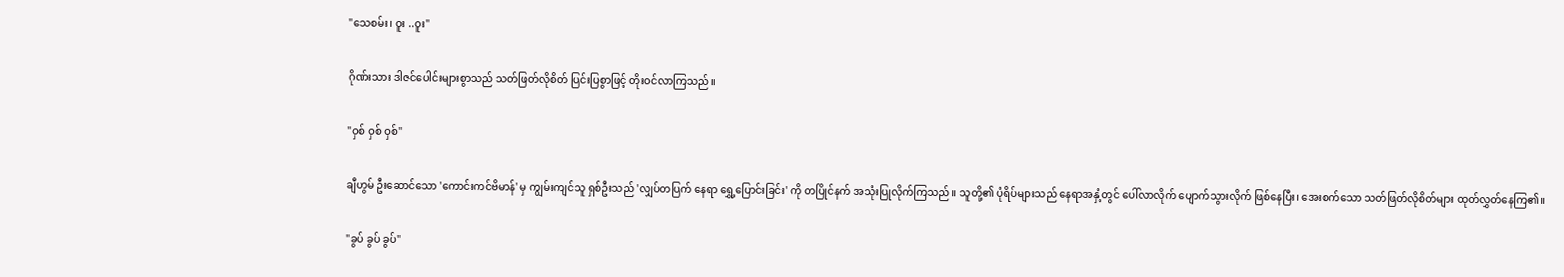"သေစမ်း၊ ဝူး ..ဝူး"

ဂိုဏ်းသား ဒါဇင်ပေါင်းများစွာသည် သတ်ဖြတ်လိုစိတ် ပြင်းပြစွာဖြင့် တိုးဝင်လာကြသည်။

"ဝှစ် ဝှစ် ဝှစ်"

ချီဟွမ် ဦးဆောင်သော 'ကောင်းကင်ဗိမာန်' မှ ကျွမ်းကျင်သူ ရှစ်ဦးသည် 'လျှပ်တပြက် နေရာ ရွှေ့ပြောင်းခြင်း' ကို တပြိုင်နက် အသုံးပြုလိုက်ကြသည်။ သူတို့၏ ပုံရိပ်များသည် နေရာအနှံ့တွင် ပေါ်လာလိုက် ပျောက်သွားလိုက် ဖြစ်နေပြီး၊ အေးစက်သော သတ်ဖြတ်လိုစိတ်များ ထုတ်လွှတ်နေကြ၏။

"ခွပ် ခွပ် ခွပ်"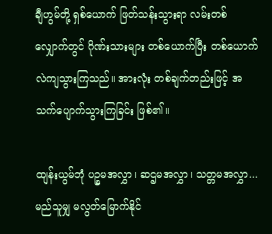ချီဟွမ်တို့ ရှစ်ယောက် ဖြတ်သန်းသွားရာ လမ်းတစ်လျှောက်တွင် ဂိုဏ်းသားများ တစ်ယောက်ပြီး တစ်ယောက် လဲကျသွားကြသည်။ အားလုံး တစ်ချက်တည်းဖြင့် အသက်ပျောက်သွားကြခြင်း ဖြစ်၏။

ထျန်းယွမ်ဘုံ ပဉ္စမအလွှာ၊ ဆဌမအလွှာ၊ သတ္တမအလွှာ... မည်သူမျှ မလွတ်မြောက်နိုင်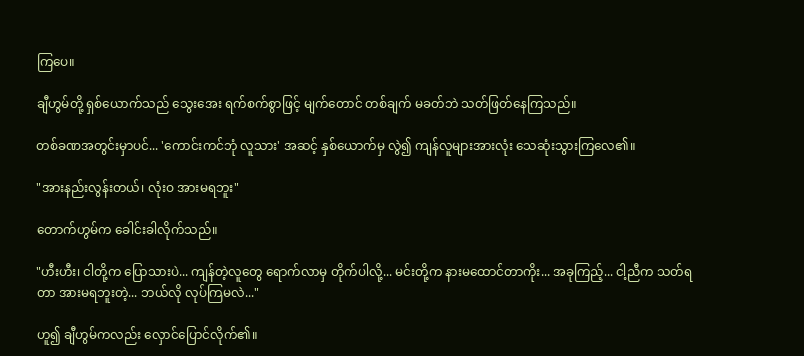ကြပေ။

ချီဟွမ်တို့ ရှစ်ယောက်သည် သွေးအေး ရက်စက်စွာဖြင့် မျက်တောင် တစ်ချက် မခတ်ဘဲ သတ်ဖြတ်နေကြသည်။

တစ်ခဏအတွင်းမှာပင်... 'ကောင်းကင်ဘုံ လူသား' အဆင့် နှစ်ယောက်မှ လွဲ၍ ကျန်လူများအားလုံး သေဆုံးသွားကြလေ၏။

"အားနည်းလွန်းတယ်၊ လုံးဝ အားမရဘူး"

တောက်ဟွမ်က ခေါင်းခါလိုက်သည်။

"ဟီးဟီး၊ ငါတို့က ပြောသားပဲ... ကျန်တဲ့လူတွေ ရောက်လာမှ တိုက်ပါလို့... မင်းတို့က နားမထောင်တာကိုး... အခုကြည့်... ငါ့ညီက သတ်ရတာ အားမရဘူးတဲ့... ဘယ်လို လုပ်ကြမလဲ..."

ဟူ၍ ချီဟွမ်ကလည်း လှောင်ပြောင်လိုက်၏။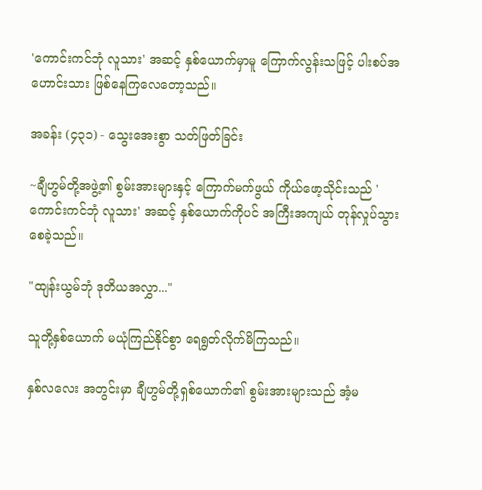'ကောင်းကင်ဘုံ လူသား' အဆင့် နှစ်ယောက်မှာမူ ကြောက်လွန်းသဖြင့် ပါးစပ်အဟောင်းသား ဖြစ်နေကြလေတော့သည်။

အခန်း (၄၃၁) - သွေးအေးစွာ သတ်ဖြတ်ခြင်း

~ချီဟွမ်တို့အဖွဲ့၏ စွမ်းအားများနှင့် ကြောက်မက်ဖွယ် ကိုယ်ဖော့သိုင်းသည် 'ကောင်းကင်ဘုံ လူသား' အဆင့် နှစ်ယောက်ကိုပင် အကြီးအကျယ် တုန်လှုပ်သွားစေခဲ့သည်။

"ထျန်းယွမ်ဘုံ ဒုတိယအလွှာ..."

သူတို့နှစ်ယောက် မယုံကြည်နိုင်စွာ ရေရွတ်လိုက်မိကြသည်။

နှစ်လလေး အတွင်းမှာ ချီဟွမ်တို့ရှစ်ယောက်၏ စွမ်းအားများသည် အံ့မ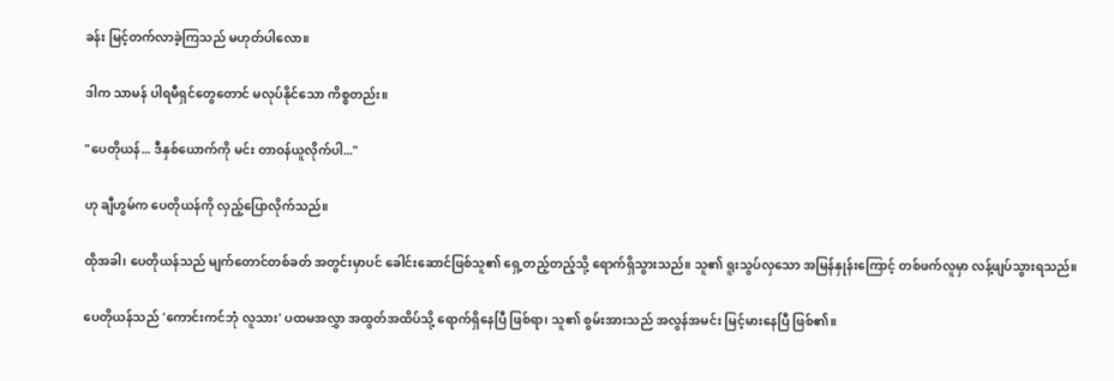ခန်း မြင့်တက်လာခဲ့ကြသည် မဟုတ်ပါလော။

ဒါက သာမန် ပါရမီရှင်တွေတောင် မလုပ်နိုင်သော ကိစ္စတည်း။

"ပေတိုယန်... ဒီနှစ်ယောက်ကို မင်း တာဝန်ယူလိုက်ပါ..."

ဟု ချီဟွမ်က ပေတိုယန်ကို လှည့်ပြောလိုက်သည်။

ထိုအခါ၊ ပေတိုယန်သည် မျက်တောင်တစ်ခတ် အတွင်းမှာပင် ခေါင်းဆောင်ဖြစ်သူ၏ ရှေ့တည့်တည့်သို့ ရောက်ရှိသွားသည်။ သူ၏ ရူးသွပ်လှသော အမြန်နှုန်းကြောင့် တစ်ဖက်လူမှာ လန့်ဖျပ်သွားရသည်။

ပေတိုယန်သည် 'ကောင်းကင်ဘုံ လူသား' ပထမအလွှာ အထွတ်အထိပ်သို့ ရောက်ရှိနေပြီ ဖြစ်ရာ၊ သူ၏ စွမ်းအားသည် အလွန်အမင်း မြင့်မားနေပြီ ဖြစ်၏။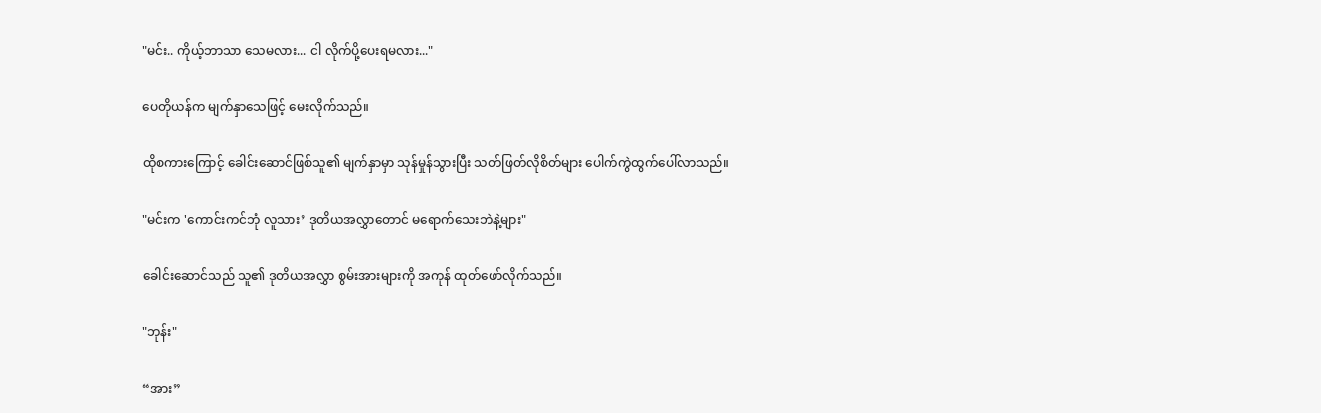"မင်း.. ကိုယ့်ဘာသာ သေမလား... ငါ လိုက်ပို့ပေးရမလား..."

ပေတိုယန်က မျက်နှာသေဖြင့် မေးလိုက်သည်။

ထိုစကားကြောင့် ခေါင်းဆောင်ဖြစ်သူ၏ မျက်နှာမှာ သုန်မှုန်သွားပြီး သတ်ဖြတ်လိုစိတ်များ ပေါက်ကွဲထွက်ပေါ်လာသည်။

"မင်းက 'ကောင်းကင်ဘုံ လူသား’ ဒုတိယအလွှာတောင် မရောက်သေးဘဲနဲ့များ"

ခေါင်းဆောင်သည် သူ၏ ဒုတိယအလွှာ စွမ်းအားများကို အကုန် ထုတ်ဖော်လိုက်သည်။

"ဘုန်း"

“အား”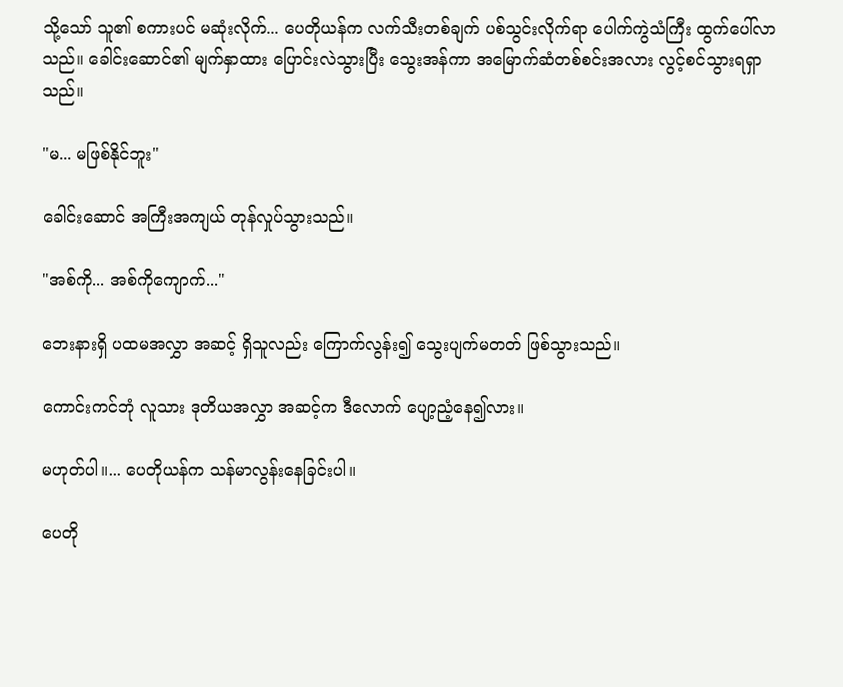သို့သော် သူ၏ စကားပင် မဆုံးလိုက်... ပေတိုယန်က လက်သီးတစ်ချက် ပစ်သွင်းလိုက်ရာ ပေါက်ကွဲသံကြီး ထွက်ပေါ်လာသည်။ ခေါင်းဆောင်၏ မျက်နှာထား ပြောင်းလဲသွားပြီး သွေးအန်ကာ အမြောက်ဆံတစ်စင်းအလား လွင့်စင်သွားရရှာသည်။

"မ... မဖြစ်နိုင်ဘူး"

ခေါင်းဆောင် အကြီးအကျယ် တုန်လှုပ်သွားသည်။

"အစ်ကို... အစ်ကိုကျောက်..."

ဘေးနားရှိ ပထမအလွှာ အဆင့် ရှိသူလည်း ကြောက်လွန်း၍ သွေးပျက်မတတ် ဖြစ်သွားသည်။

ကောင်းကင်ဘုံ လူသား ဒုတိယအလွှာ အဆင့်က ဒီလောက် ပျော့ညံ့နေ၍လား။

မဟုတ်ပါ။... ပေတိုယန်က သန်မာလွန်းနေခြင်းပါ။

ပေတို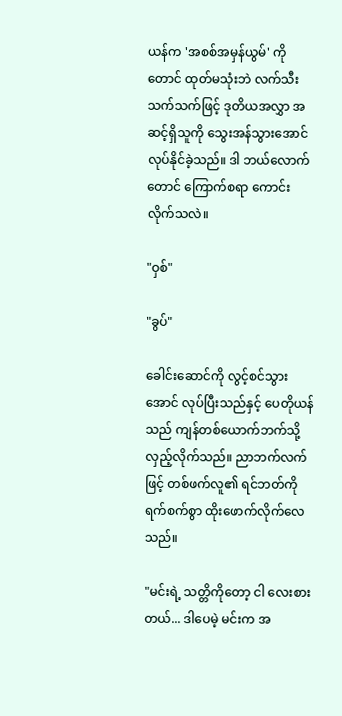ယန်က 'အစစ်အမှန်ယွမ်' ကိုတောင် ထုတ်မသုံးဘဲ လက်သီးသက်သက်ဖြင့် ဒုတိယအလွှာ အဆင့်ရှိသူကို သွေးအန်သွားအောင် လုပ်နိုင်ခဲ့သည်။ ဒါ ဘယ်လောက်တောင် ကြောက်စရာ ကောင်းလိုက်သလဲ။

"ဝှစ်"

"ခွပ်"

ခေါင်းဆောင်ကို လွင့်စင်သွားအောင် လုပ်ပြီးသည်နှင့် ပေတိုယန်သည် ကျန်တစ်ယောက်ဘက်သို့ လှည့်လိုက်သည်။ ညာဘက်လက်ဖြင့် တစ်ဖက်လူ၏ ရင်ဘတ်ကို ရက်စက်စွာ ထိုးဖောက်လိုက်လေသည်။

"မင်းရဲ့ သတ္တိကိုတော့ ငါ လေးစားတယ်... ဒါပေမဲ့ မင်းက အ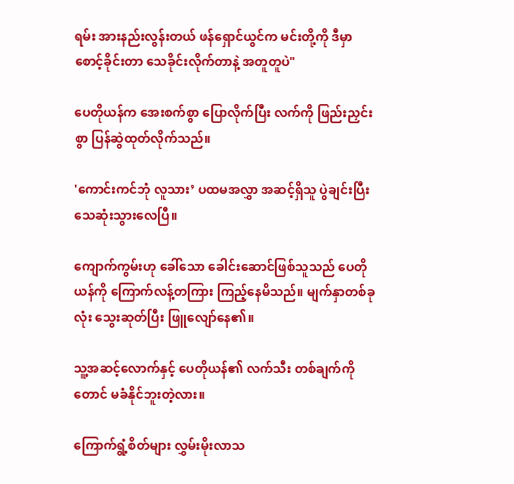ရမ်း အားနည်းလွန်းတယ် ဖန်ရှောင်ယွင်က မင်းတို့ကို ဒီမှာ စောင့်ခိုင်းတာ သေခိုင်းလိုက်တာနဲ့ အတူတူပဲ"

ပေတိုယန်က အေးစက်စွာ ပြောလိုက်ပြီး လက်ကို ဖြည်းညှင်းစွာ ပြန်ဆွဲထုတ်လိုက်သည်။

'ကောင်းကင်ဘုံ လူသား’ ပထမအလွှာ အဆင့်ရှိသူ ပွဲချင်းပြီး သေဆုံးသွားလေပြီ။

ကျောက်ကွမ်းဟု ခေါ်သော ခေါင်းဆောင်ဖြစ်သူသည် ပေတိုယန်ကို ကြောက်လန့်တကြား ကြည့်နေမိသည်။ မျက်နှာတစ်ခုလုံး သွေးဆုတ်ပြီး ဖြူလျော်နေ၏။

သူ့အဆင့်လောက်နှင့် ပေတိုယန်၏ လက်သီး တစ်ချက်ကိုတောင် မခံနိုင်ဘူးတဲ့လား။

ကြောက်ရွံ့စိတ်များ လွှမ်းမိုးလာသ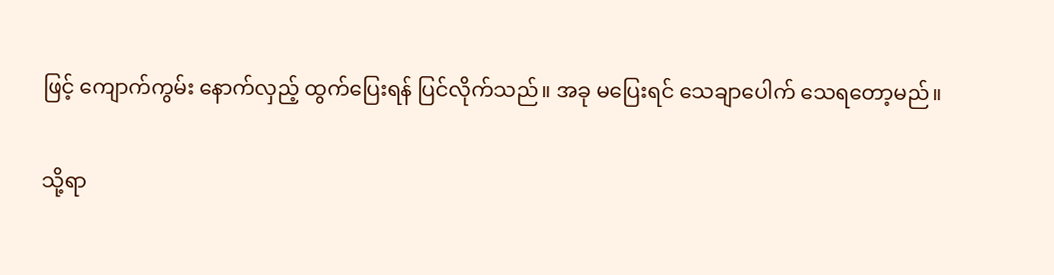ဖြင့် ကျောက်ကွမ်း နောက်လှည့် ထွက်ပြေးရန် ပြင်လိုက်သည်။ အခု မပြေးရင် သေချာပေါက် သေရတော့မည်။

သို့ရာ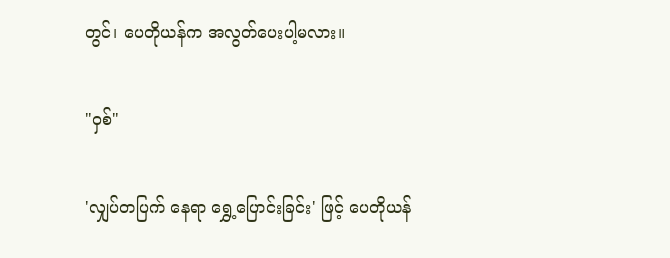တွင်၊ ပေတိုယန်က အလွတ်ပေးပါ့မလား။

"ဝှစ်"

'လျှပ်တပြက် နေရာ ရွှေ့ပြောင်းခြင်း' ဖြင့် ပေတိုယန်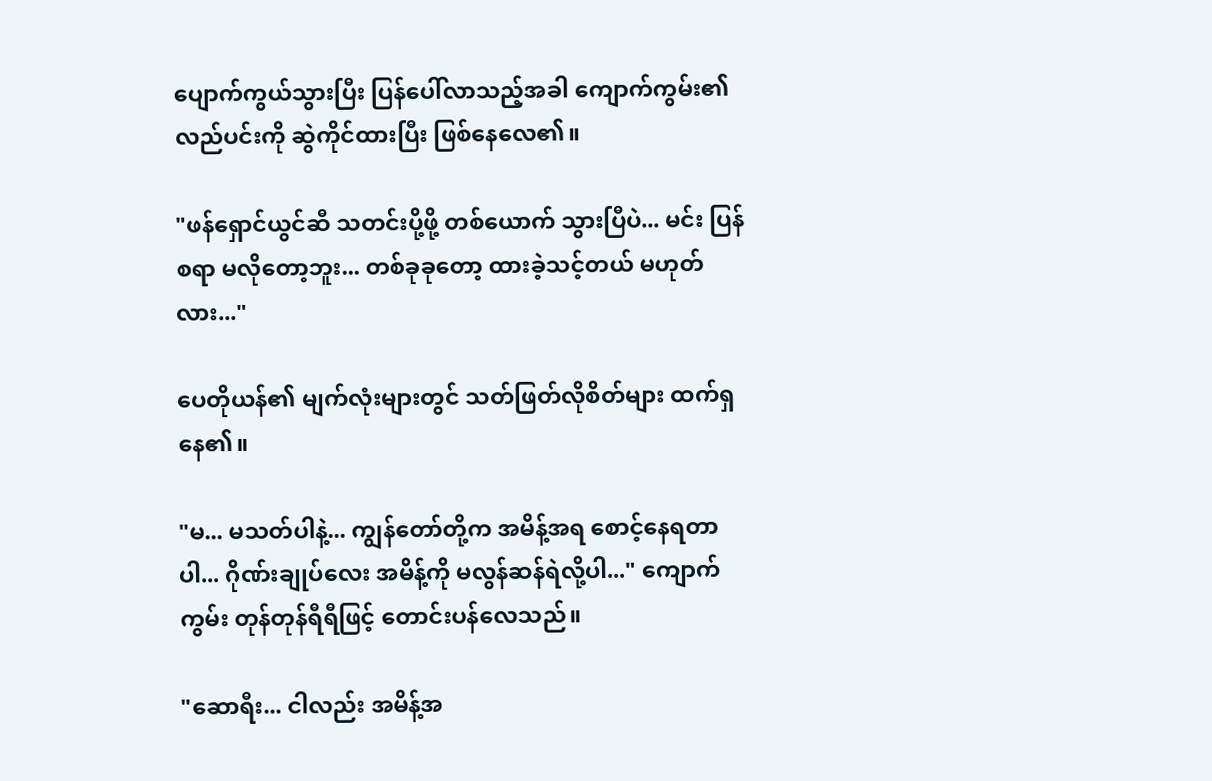ပျောက်ကွယ်သွားပြီး ပြန်ပေါ်လာသည့်အခါ ကျောက်ကွမ်း၏ လည်ပင်းကို ဆွဲကိုင်ထားပြီး ဖြစ်နေလေ၏။

"ဖန်ရှောင်ယွင်ဆီ သတင်းပို့ဖို့ တစ်ယောက် သွားပြီပဲ... မင်း ပြန်စရာ မလိုတော့ဘူး... တစ်ခုခုတော့ ထားခဲ့သင့်တယ် မဟုတ်လား..."

ပေတိုယန်၏ မျက်လုံးများတွင် သတ်ဖြတ်လိုစိတ်များ ထက်ရှနေ၏။

"မ... မသတ်ပါနဲ့... ကျွန်တော်တို့က အမိန့်အရ စောင့်နေရတာပါ... ဂိုဏ်းချုပ်လေး အမိန့်ကို မလွန်ဆန်ရဲလို့ပါ..." ကျောက်ကွမ်း တုန်တုန်ရီရီဖြင့် တောင်းပန်လေသည်။

"ဆောရီး... ငါလည်း အမိန့်အ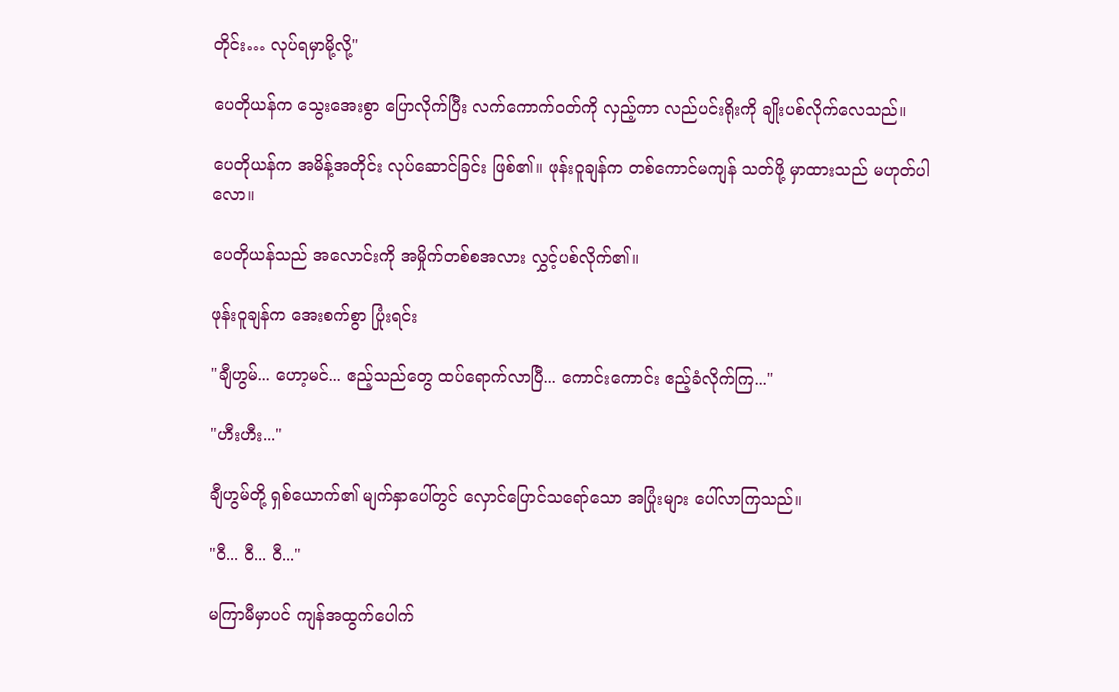တိုင်း… လုပ်ရမှာမို့လို့"

ပေတိုယန်က သွေးအေးစွာ ပြောလိုက်ပြီး လက်ကောက်ဝတ်ကို လှည့်ကာ လည်ပင်းရိုးကို ချိုးပစ်လိုက်လေသည်။

ပေတိုယန်က အမိန့်အတိုင်း လုပ်ဆောင်ခြင်း ဖြစ်၏။ ဖုန်းဝူချန်က တစ်ကောင်မကျန် သတ်ဖို့ မှာထားသည် မဟုတ်ပါလော။

ပေတိုယန်သည် အလောင်းကို အမှိုက်တစ်စအလား လွှင့်ပစ်လိုက်၏။

ဖုန်းဝူချန်က အေးစက်စွာ ပြုံးရင်း

"ချီဟွမ်... ဟော့မင်... ဧည့်သည်တွေ ထပ်ရောက်လာပြီ... ကောင်းကောင်း ဧည့်ခံလိုက်ကြ..."

"ဟီးဟီး..."

ချီဟွမ်တို့ ရှစ်ယောက်၏ မျက်နှာပေါ်တွင် လှောင်ပြောင်သရော်သော အပြုံးများ ပေါ်လာကြသည်။

"ဝီ... ဝီ... ဝီ..."

မကြာမီမှာပင် ကျန်အထွက်ပေါက်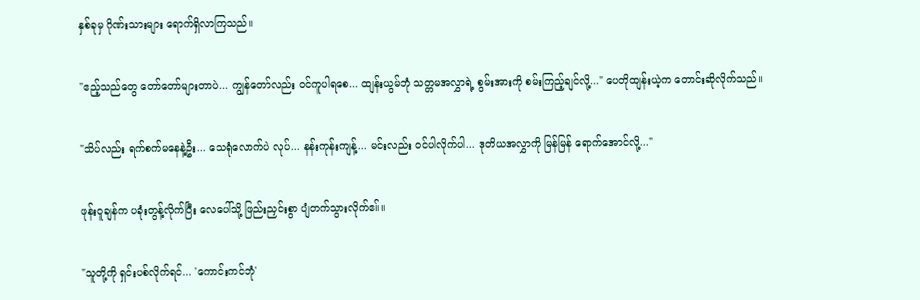နှစ်ခုမှ ဂိုဏ်းသားများ ရောက်ရှိလာကြသည်။

"ဧည့်သည်တွေ တော်တော်များတာပဲ... ကျွန်တော်လည်း ဝင်ကူပါရစေ... ထျန်းယွမ်ဘုံ သတ္တမအလွှာရဲ့ စွမ်းအားကို စမ်းကြည့်ချင်လို့..." ပေတိုထျန်းယဲ့က တောင်းဆိုလိုက်သည်။

"သိပ်လည်း ရက်စက်မနေနဲ့ဦး... သေရုံလောက်ပဲ လုပ်... နန်းကုန်းကျန့်... မင်းလည်း ဝင်ပါလိုက်ပါ... ဒုတိယအလွှာကို မြန်မြန် ရောက်အောင်လို့..."

ဖုန်းဝူချန်က ပခုံးတွန့်လိုက်ပြီး လေပေါ်သို့ ဖြည်းညှင်းစွာ ပျံတက်သွားလိုက်ဧ။်။

"သူတို့ကို ရှင်းပစ်လိုက်ရင်... 'ကောင်းကင်ဘုံ'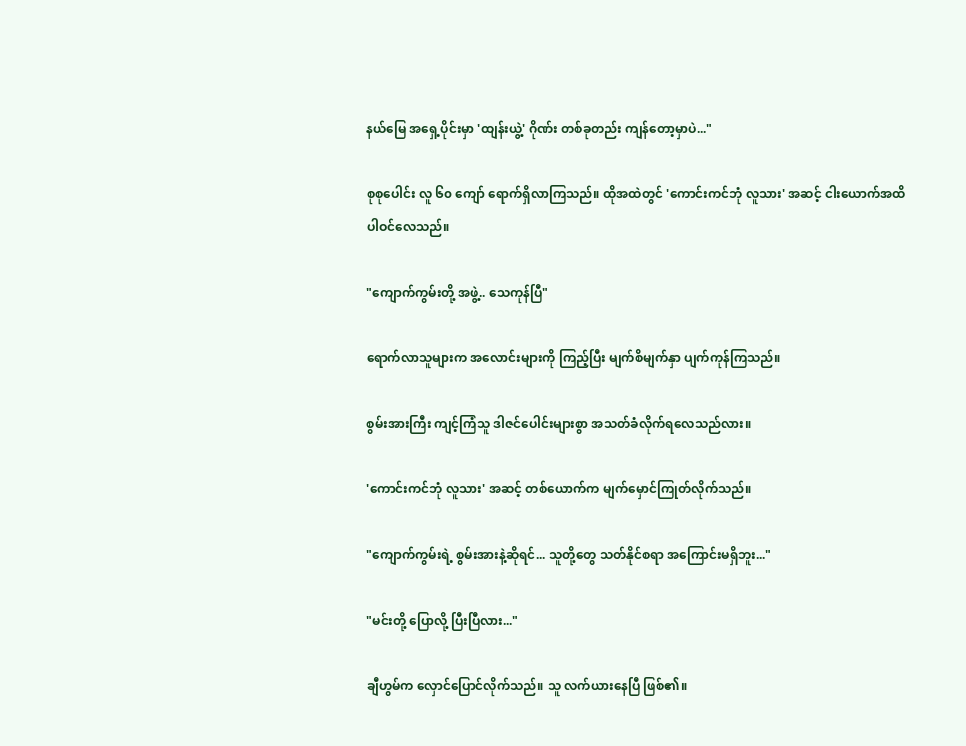နယ်မြေ အရှေ့ပိုင်းမှာ 'ထျန်းယွဲ့' ဂိုဏ်း တစ်ခုတည်း ကျန်တော့မှာပဲ..."

စုစုပေါင်း လူ ၆၀ ကျော် ရောက်ရှိလာကြသည်။ ထိုအထဲတွင် 'ကောင်းကင်ဘုံ လူသား' အဆင့် ငါးယောက်အထိ ပါဝင်လေသည်။

"ကျောက်ကွမ်းတို့ အဖွဲ့.. သေကုန်ပြီ"

ရောက်လာသူများက အလောင်းများကို ကြည့်ပြီး မျက်စိမျက်နှာ ပျက်ကုန်ကြသည်။

စွမ်းအားကြီး ကျင့်ကြံသူ ဒါဇင်ပေါင်းများစွာ အသတ်ခံလိုက်ရလေသည်လား။

'ကောင်းကင်ဘုံ လူသား' အဆင့် တစ်ယောက်က မျက်မှောင်ကြုတ်လိုက်သည်။

"ကျောက်ကွမ်းရဲ့ စွမ်းအားနဲ့ဆိုရင်... သူတို့တွေ သတ်နိုင်စရာ အကြောင်းမရှိဘူး..."

"မင်းတို့ ပြောလို့ ပြီးပြီလား..."

ချီဟွမ်က လှောင်ပြောင်လိုက်သည်။ သူ လက်ယားနေပြီ ဖြစ်၏။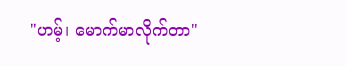"ဟမ့်၊ မောက်မာလိုက်တာ"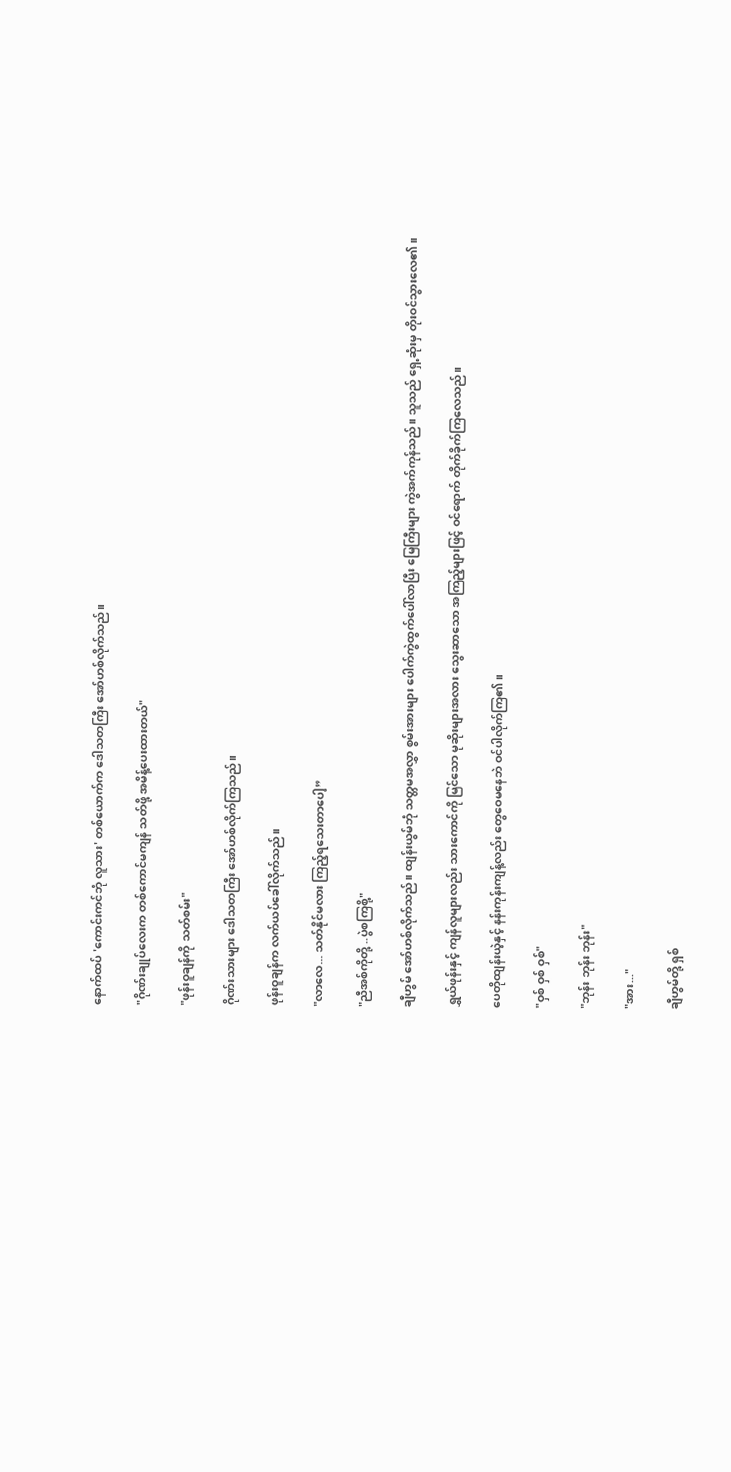နောက်ထပ် 'ကောင်းကင်ဘုံ လူသား' တစ်ယောက်က ဒေါသတကြီး အော်ဟစ်လိုက်သည်။

"ဂိုဏ်းချုပ်လေးက တစ်ကောင်မကျန် သတ်ဖို့ အမိန့်ပေးထားတယ်"

"ဖုန်းဝူချန်ကို သတ်စမ်း"

ဂိုဏ်းသားများ ဒေါသတကြီး အော်ဟစ်လိုက်ကြသည်။

ဖုန်းဝူချန်က လက်ယပ်ခေါ်လိုက်သည်။

"လာလေ... သတ်နိုင်မလား ကြည့်ရသေးတာပေါ့”

"ညီအစ်ကိုတို့ ..ပွဲစကြစို့"

ချီဟွမ် အော်ဟစ်လိုက်သည်။ ထျန်းယွမ်ဘုံ သတ္တမအလွှာ စွမ်းအားများ ပေါက်ကွဲထွက်ပေါ်လာပြီး မြေကြီးများ ကွဲအက်ကုန်သည်။ သူသည် ရှေ့ဆုံးမှ တိုးဝင်သွားလေ၏။

ရွှယ်ဖုန်းနှင့် ကျန်လူများလည်း သားကောင်ကို မြင်သော မုဆိုးများအလား သွေးဆာသော အကြည့်များဖြင့် ဝင်ရောက် တိုက်ခိုက်ကြလေသည်။

ပေတိုထျန်းယဲ့နှင့် နန်းကုန်းကျန့်လည်း တွေဝေမနေဘဲ ဝင်ပါလိုက်ကြ၏။

"ဝှစ် ဝှစ် ဝှစ်"

"ဘုန်း ဘုန်း ဘုန်း"

"အား..."

ချီဟွမ်တို့ ရှစ်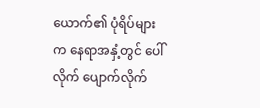ယောက်၏ ပုံရိပ်များက နေရာအနှံ့တွင် ပေါ်လိုက် ပျောက်လိုက်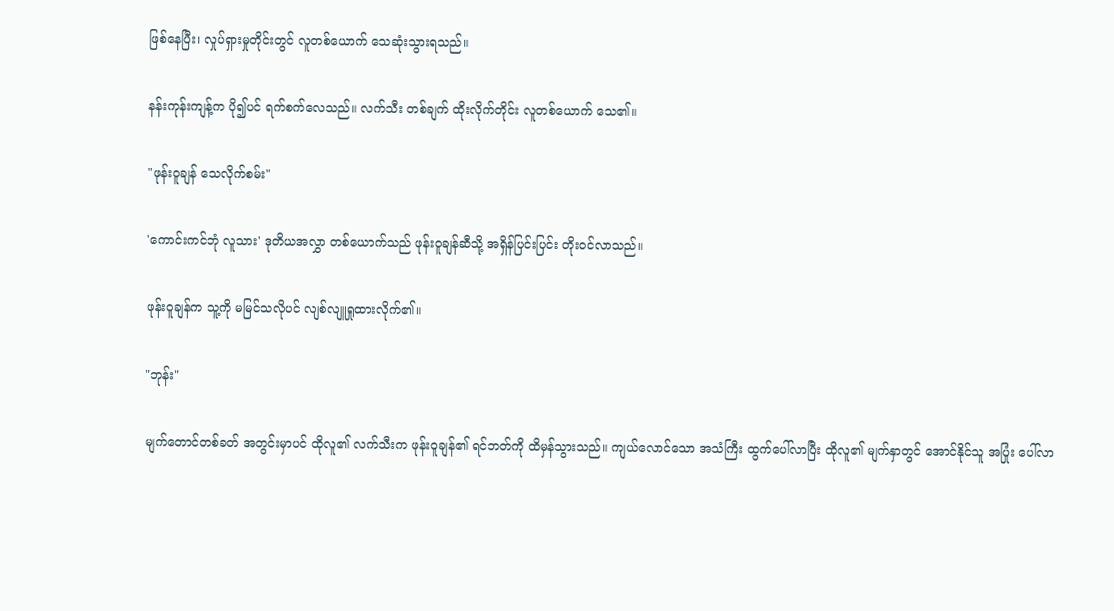ဖြစ်နေပြီး၊ လှုပ်ရှားမှုတိုင်းတွင် လူတစ်ယောက် သေဆုံးသွားရသည်။

နန်းကုန်းကျန့်က ပို၍ပင် ရက်စက်လေသည်။ လက်သီး တစ်ချက် ထိုးလိုက်တိုင်း လူတစ်ယောက် သေ၏။

"ဖုန်းဝူချန် သေလိုက်စမ်း"

'ကောင်းကင်ဘုံ လူသား' ဒုတိယအလွှာ တစ်ယောက်သည် ဖုန်းဝူချန်ဆီသို့ အရှိန်ပြင်းပြင်း တိုးဝင်လာသည်။

ဖုန်းဝူချန်က သူ့ကို မမြင်သလိုပင် လျစ်လျူရှုထားလိုက်၏။

"ဘုန်း"

မျက်တောင်တစ်ခတ် အတွင်းမှာပင် ထိုလူ၏ လက်သီးက ဖုန်းဝူချန်၏ ရင်ဘတ်ကို ထိမှန်သွားသည်။ ကျယ်လောင်သော အသံကြီး ထွက်ပေါ်လာပြီး ထိုလူ၏ မျက်နှာတွင် အောင်နိုင်သူ အပြုံး ပေါ်လာ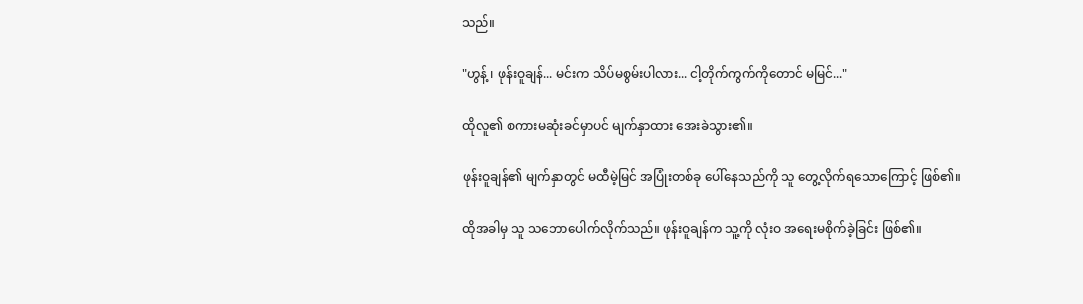သည်။

"ဟွန့် ၊ ဖုန်းဝူချန်... မင်းက သိပ်မစွမ်းပါလား... ငါ့တိုက်ကွက်ကိုတောင် မမြင်..."

ထိုလူ၏ စကားမဆုံးခင်မှာပင် မျက်နှာထား အေးခဲသွား၏။

ဖုန်းဝူချန်၏ မျက်နှာတွင် မထီမဲ့မြင် အပြုံးတစ်ခု ပေါ်နေသည်ကို သူ တွေ့လိုက်ရသောကြောင့် ဖြစ်၏။

ထိုအခါမှ သူ သဘောပေါက်လိုက်သည်။ ဖုန်းဝူချန်က သူ့ကို လုံးဝ အရေးမစိုက်ခဲ့ခြင်း ဖြစ်၏။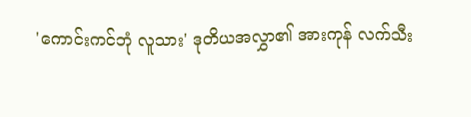'ကောင်းကင်ဘုံ လူသား' ဒုတိယအလွှာ၏ အားကုန် လက်သီး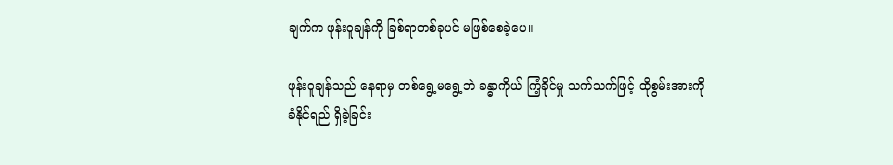ချက်က ဖုန်းဝူချန်ကို ခြစ်ရာတစ်ခုပင် မဖြစ်စေခဲ့ပေ။

ဖုန်းဝူချန်သည် နေရာမှ တစ်ရွေ့မရွေ့ဘဲ ခန္ဓာကိုယ် ကြံ့ခိုင်မှု သက်သက်ဖြင့် ထိုစွမ်းအားကို ခံနိုင်ရည် ရှိခဲ့ခြင်း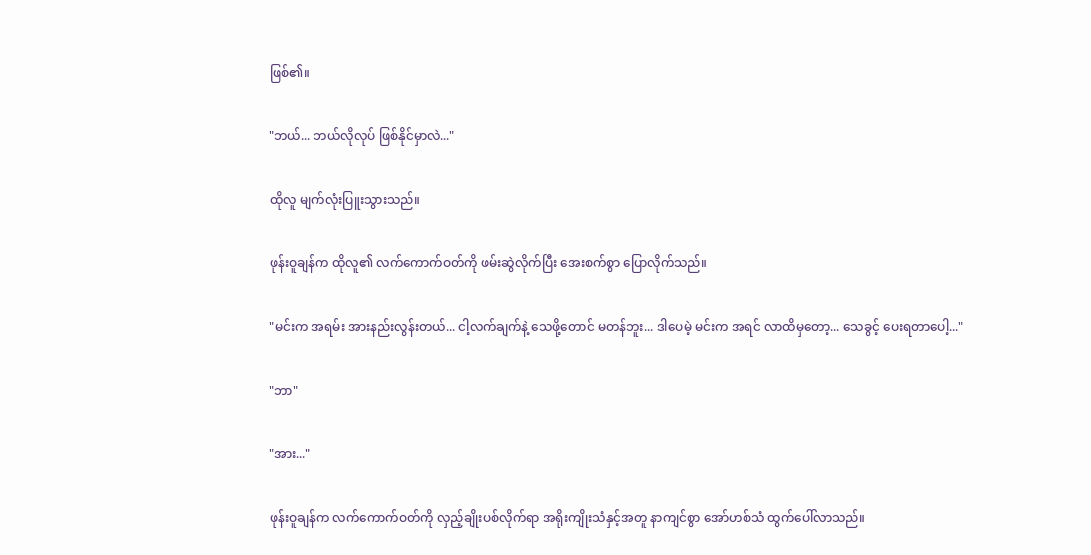ဖြစ်၏။

"ဘယ်... ဘယ်လိုလုပ် ဖြစ်နိုင်မှာလဲ..."

ထိုလူ မျက်လုံးပြူးသွားသည်။

ဖုန်းဝူချန်က ထိုလူ၏ လက်ကောက်ဝတ်ကို ဖမ်းဆွဲလိုက်ပြီး အေးစက်စွာ ပြောလိုက်သည်။

"မင်းက အရမ်း အားနည်းလွန်းတယ်... ငါ့လက်ချက်နဲ့ သေဖို့တောင် မတန်ဘူး... ဒါပေမဲ့ မင်းက အရင် လာထိမှတော့... သေခွင့် ပေးရတာပေါ့..."

"ဘာ"

"အား..."

ဖုန်းဝူချန်က လက်ကောက်ဝတ်ကို လှည့်ချိုးပစ်လိုက်ရာ အရိုးကျိုးသံနှင့်အတူ နာကျင်စွာ အော်ဟစ်သံ ထွက်ပေါ်လာသည်။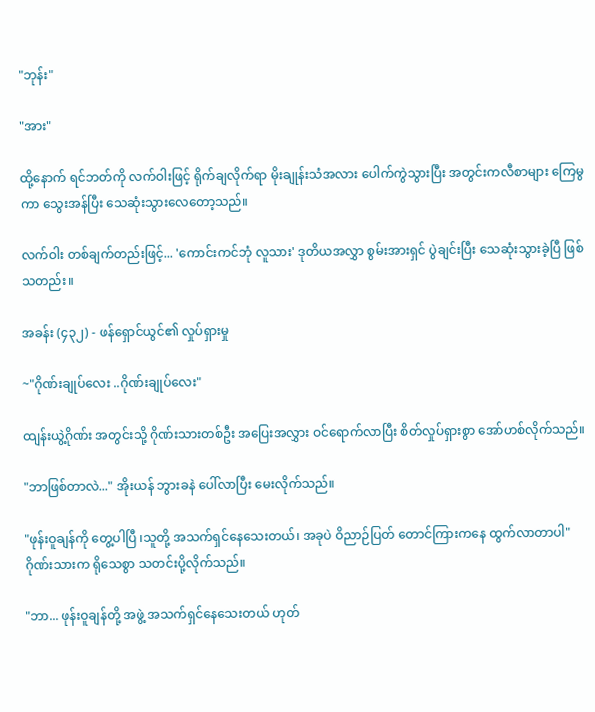"ဘုန်း"

"အား"

ထို့နောက် ရင်ဘတ်ကို လက်ဝါးဖြင့် ရိုက်ချလိုက်ရာ မိုးချုန်းသံအလား ပေါက်ကွဲသွားပြီး အတွင်းကလီစာများ ကြေမွကာ သွေးအန်ပြီး သေဆုံးသွားလေတော့သည်။

လက်ဝါး တစ်ချက်တည်းဖြင့်... 'ကောင်းကင်ဘုံ လူသား' ဒုတိယအလွှာ စွမ်းအားရှင် ပွဲချင်းပြီး သေဆုံးသွားခဲ့ပြီ ဖြစ်သတည်း။

အခန်း (၄၃၂) - ဖန်ရှောင်ယွင်၏ လှုပ်ရှားမှု

~"ဂိုဏ်းချုပ်လေး ..ဂိုဏ်းချုပ်လေး"

ထျန်းယွဲ့ဂိုဏ်း အတွင်းသို့ ဂိုဏ်းသားတစ်ဦး အပြေးအလွှား ဝင်ရောက်လာပြီး စိတ်လှုပ်ရှားစွာ အော်ဟစ်လိုက်သည်။

"ဘာဖြစ်တာလဲ..." အိုးယန် ဘွားခနဲ ပေါ်လာပြီး မေးလိုက်သည်။

"ဖုန်းဝူချန်ကို တွေ့ပါပြီ ၊သူတို့ အသက်ရှင်နေသေးတယ်၊ အခုပဲ ဝိညာဉ်ပြတ် တောင်ကြားကနေ ထွက်လာတာပါ" ဂိုဏ်းသားက ရိုသေစွာ သတင်းပို့လိုက်သည်။

"ဘာ... ဖုန်းဝူချန်တို့ အဖွဲ့ အသက်ရှင်နေသေးတယ် ဟုတ်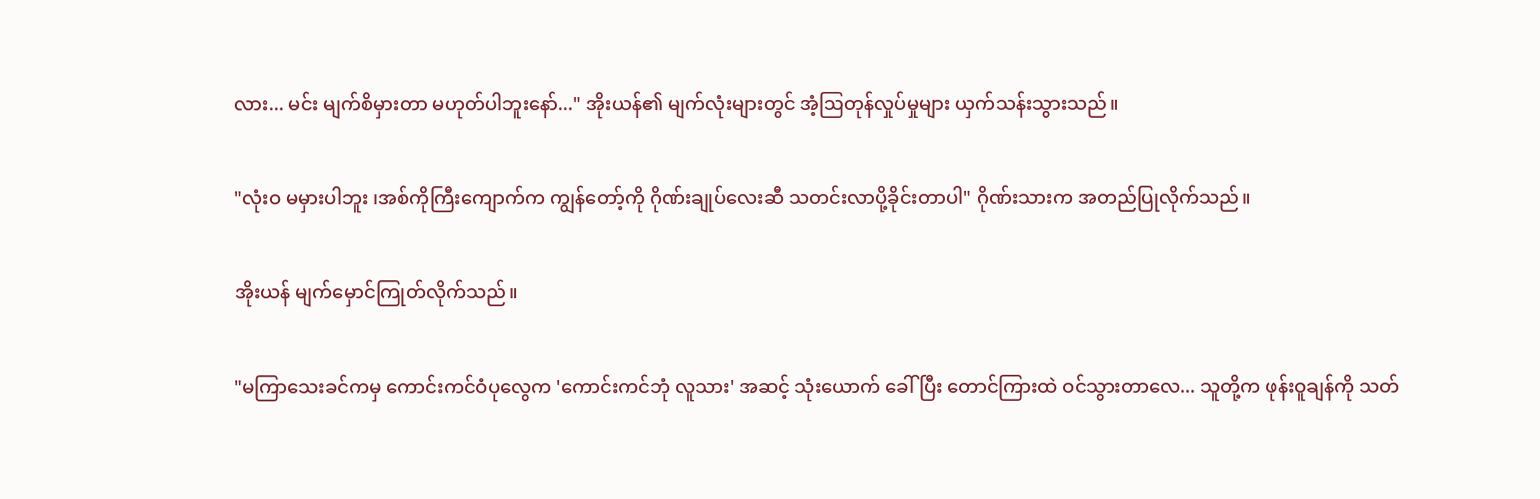လား... မင်း မျက်စိမှားတာ မဟုတ်ပါဘူးနော်..." အိုးယန်၏ မျက်လုံးများတွင် အံ့ဩတုန်လှုပ်မှုများ ယှက်သန်းသွားသည်။

"လုံးဝ မမှားပါဘူး ၊အစ်ကိုကြီးကျောက်က ကျွန်တော့်ကို ဂိုဏ်းချုပ်လေးဆီ သတင်းလာပို့ခိုင်းတာပါ" ဂိုဏ်းသားက အတည်ပြုလိုက်သည်။

အိုးယန် မျက်မှောင်ကြုတ်လိုက်သည်။

"မကြာသေးခင်ကမှ ကောင်းကင်ဝံပုလွေက 'ကောင်းကင်ဘုံ လူသား' အဆင့် သုံးယောက် ခေါ်ပြီး တောင်ကြားထဲ ဝင်သွားတာလေ... သူတို့က ဖုန်းဝူချန်ကို သတ်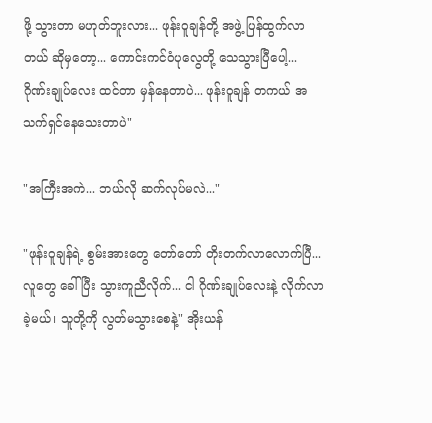ဖို့ သွားတာ မဟုတ်ဘူးလား... ဖုန်းဝူချန်တို့ အဖွဲ့ ပြန်ထွက်လာတယ် ဆိုမှတော့... ကောင်းကင်ဝံပုလွေတို့ သေသွားပြီပေါ့... ဂိုဏ်းချုပ်လေး ထင်တာ မှန်နေတာပဲ... ဖုန်းဝူချန် တကယ် အသက်ရှင်နေသေးတာပဲ"

"အကြီးအကဲ... ဘယ်လို ဆက်လုပ်မလဲ..."

"ဖုန်းဝူချန်ရဲ့ စွမ်းအားတွေ တော်တော် တိုးတက်လာလောက်ပြီ... လူတွေ ခေါ်ပြီး သွားကူညီလိုက်... ငါ ဂိုဏ်းချုပ်လေးနဲ့ လိုက်လာခဲ့မယ်၊ သူတို့ကို လွတ်မသွားစေနဲ့" အိုးယန်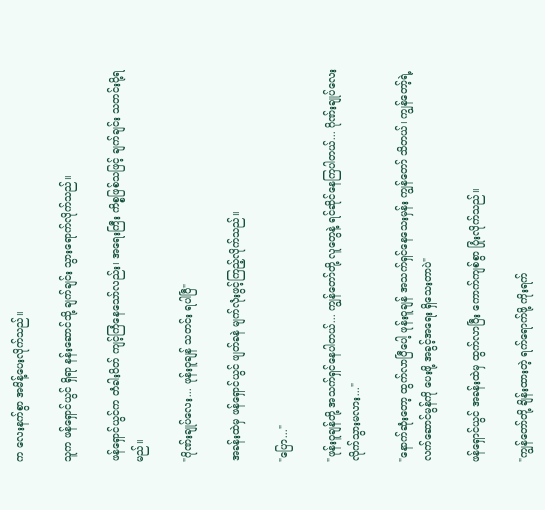က လေးနက်စွာ အမိန့်ပေးလိုက်သည်။

သူက ဖန်ရှောင်ယွင် ရှိရာ နန်းဆောင်သို့ ချက်ချင်း သွားရောက်လိုက်သည်။

ဖန်ရှောင်ယွင်က တံခါးပိတ် ကျင့်ကြံနေသော်လည်း၊ အရေးကြီး ကိစ္စဖြစ်သဖြင့် ချက်ချင်း သတင်းပို့ရမည်။

"ဂိုဏ်းချုပ်လေး... ဖုန်းဝူချန် သတင်း ရပါပြီ"

အခန်းထဲမှ ဖန်ရှောင်ယွင် ဖျတ်ခနဲ မျက်လုံးဖွင့်ကြည့်လိုက်သည်။

"ပြော..."

"ဖုန်းဝူချန်တို့ အသက်ရှင်နေပါတယ်... ကျွန်တော်တို့ လူတွေနဲ့ ရင်ဆိုင်နေကြပါတယ်... ဂိုဏ်းချုပ်လေး လိုက်သွားမလား..."

"နောက်ဆုံးတော့ ထွက်လာပြီပေါ့ ဖုန်းဝူချန် အသက်ရှင်နေသေးမှန်း ကျွန်တော် သိတယ်၊ ကျွန်တော့်ရဲ့ လက်ဆောင်မွန်ကို ပေးဖို့ အခွင့်အရေး ရှိသေးတာပဲ"

ဖန်ရှောင်ယွင် အခန်းထဲမှ ထွက်လာပြီး ကောက်ကျစ်စွာ ပြုံးလိုက်သည်။

"ကျွန်တော်တို့ ချိန်းထားတဲ့ ရက်ရောက်ဖို့ ကိုးရက်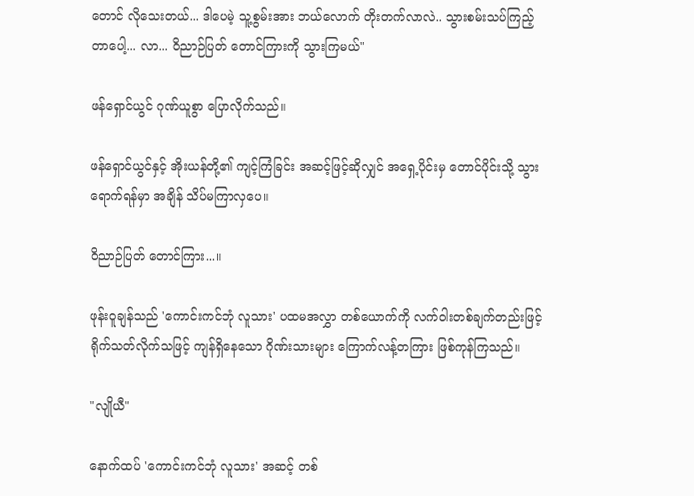တောင် လိုသေးတယ်... ဒါပေမဲ့ သူ့စွမ်းအား ဘယ်လောက် တိုးတက်လာလဲ.. သွားစမ်းသပ်ကြည့်တာပေါ့... လာ... ဝိညာဉ်ပြတ် တောင်ကြားကို သွားကြမယ်"

ဖန်ရှောင်ယွင် ဂုဏ်ယူစွာ ပြောလိုက်သည်။

ဖန်ရှောင်ယွင်နှင့် အိုးယန်တို့၏ ကျင့်ကြံခြင်း အဆင့်ဖြင့်ဆိုလျှင် အရှေ့ပိုင်းမှ တောင်ပိုင်းသို့ သွားရောက်ရန်မှာ အချိန် သိပ်မကြာလှပေ။

ဝိညာဉ်ပြတ် တောင်ကြား...။

ဖုန်းဝူချန်သည် 'ကောင်းကင်ဘုံ လူသား' ပထမအလွှာ တစ်ယောက်ကို လက်ဝါးတစ်ချက်တည်းဖြင့် ရိုက်သတ်လိုက်သဖြင့် ကျန်ရှိနေသော ဂိုဏ်းသားများ ကြောက်လန့်တကြား ဖြစ်ကုန်ကြသည်။

"လျိုယီ"

နောက်ထပ် 'ကောင်းကင်ဘုံ လူသား' အဆင့် တစ်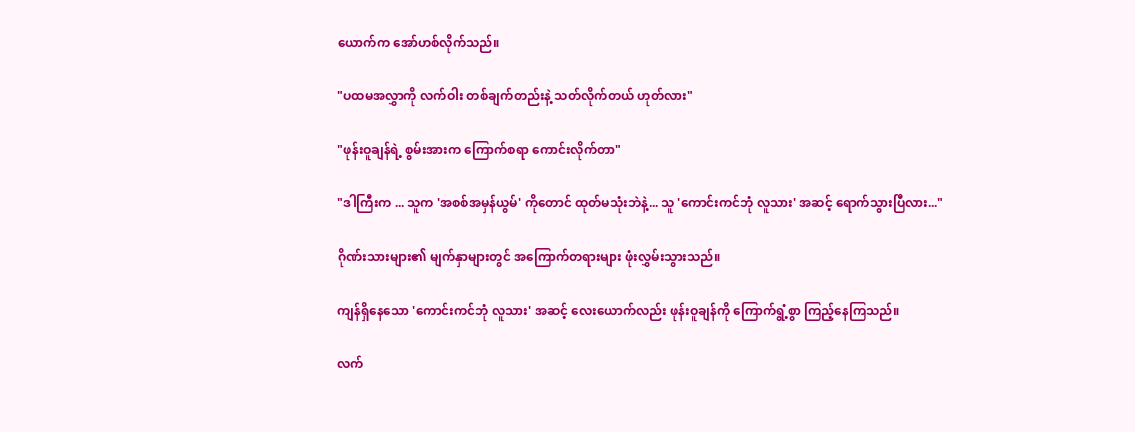ယောက်က အော်ဟစ်လိုက်သည်။

"ပထမအလွှာကို လက်ဝါး တစ်ချက်တည်းနဲ့ သတ်လိုက်တယ် ဟုတ်လား"

"ဖုန်းဝူချန်ရဲ့ စွမ်းအားက ကြောက်စရာ ကောင်းလိုက်တာ"

"ဒါကြီးက ... သူက 'အစစ်အမှန်ယွမ်' ကိုတောင် ထုတ်မသုံးဘဲနဲ့... သူ 'ကောင်းကင်ဘုံ လူသား' အဆင့် ရောက်သွားပြီလား..."

ဂိုဏ်းသားများ၏ မျက်နှာများတွင် အကြောက်တရားများ ဖုံးလွှမ်းသွားသည်။

ကျန်ရှိနေသော 'ကောင်းကင်ဘုံ လူသား' အဆင့် လေးယောက်လည်း ဖုန်းဝူချန်ကို ကြောက်ရွံ့စွာ ကြည့်နေကြသည်။

လက်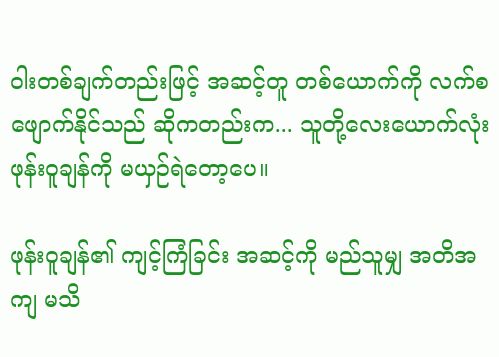ဝါးတစ်ချက်တည်းဖြင့် အဆင့်တူ တစ်ယောက်ကို လက်စဖျောက်နိုင်သည် ဆိုကတည်းက... သူတို့လေးယောက်လုံး ဖုန်းဝူချန်ကို မယှဉ်ရဲတော့ပေ။

ဖုန်းဝူချန်၏ ကျင့်ကြံခြင်း အဆင့်ကို မည်သူမျှ အတိအကျ မသိ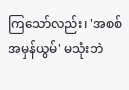ကြသော်လည်း၊ 'အစစ်အမှန်ယွမ်' မသုံးဘဲ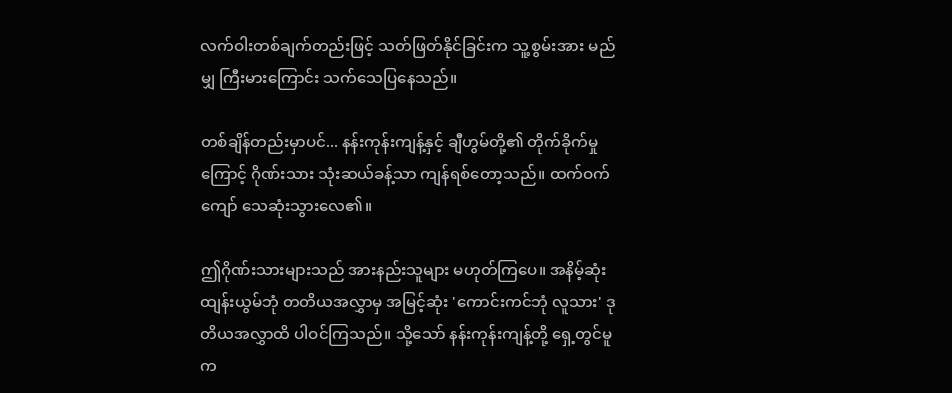လက်ဝါးတစ်ချက်တည်းဖြင့် သတ်ဖြတ်နိုင်ခြင်းက သူ့စွမ်းအား မည်မျှ ကြီးမားကြောင်း သက်သေပြနေသည်။

တစ်ချိန်တည်းမှာပင်... နန်းကုန်းကျန့်နှင့် ချီဟွမ်တို့၏ တိုက်ခိုက်မှုကြောင့် ဂိုဏ်းသား သုံးဆယ်ခန့်သာ ကျန်ရစ်တော့သည်။ ထက်ဝက်ကျော် သေဆုံးသွားလေ၏။

ဤဂိုဏ်းသားများသည် အားနည်းသူများ မဟုတ်ကြပေ။ အနိမ့်ဆုံး ထျန်းယွမ်ဘုံ တတိယအလွှာမှ အမြင့်ဆုံး 'ကောင်းကင်ဘုံ လူသား' ဒုတိယအလွှာထိ ပါဝင်ကြသည်။ သို့သော် နန်းကုန်းကျန့်တို့ ရှေ့တွင်မူ က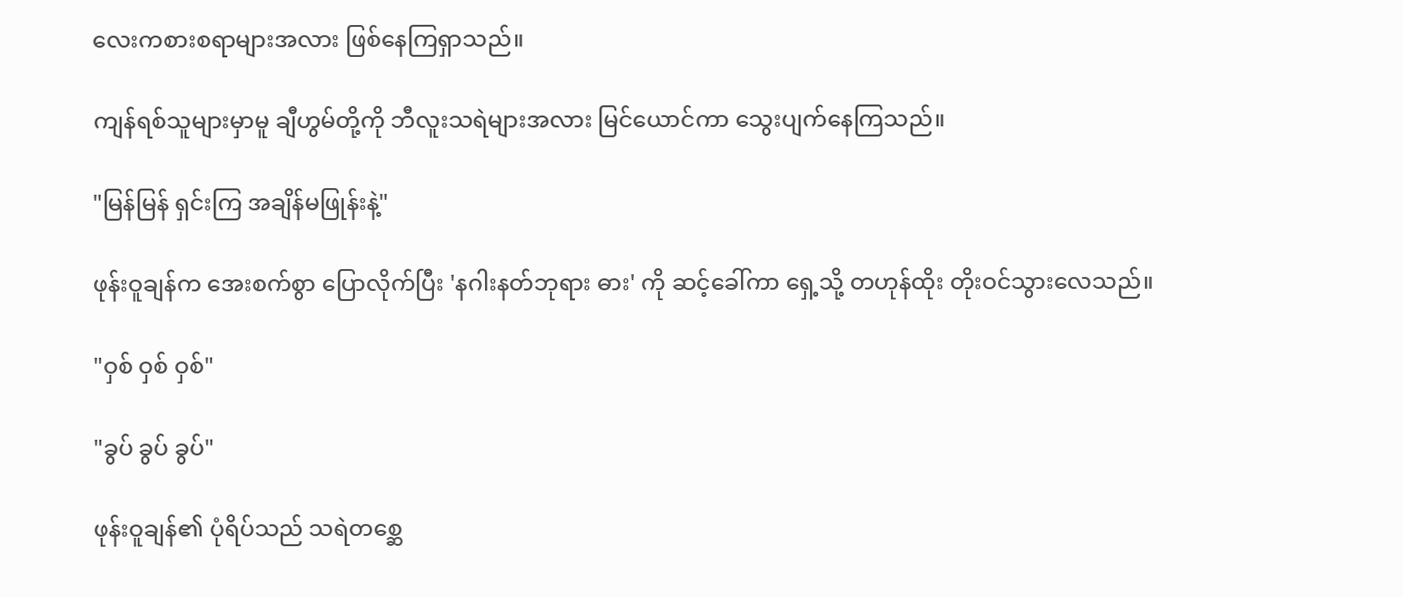လေးကစားစရာများအလား ဖြစ်နေကြရှာသည်။

ကျန်ရစ်သူများမှာမူ ချီဟွမ်တို့ကို ဘီလူးသရဲများအလား မြင်ယောင်ကာ သွေးပျက်နေကြသည်။

"မြန်မြန် ရှင်းကြ အချိန်မဖြုန်းနဲ့"

ဖုန်းဝူချန်က အေးစက်စွာ ပြောလိုက်ပြီး 'နဂါးနတ်ဘုရား ဓား' ကို ဆင့်ခေါ်ကာ ရှေ့သို့ တဟုန်ထိုး တိုးဝင်သွားလေသည်။

"ဝှစ် ဝှစ် ဝှစ်"

"ခွပ် ခွပ် ခွပ်"

ဖုန်းဝူချန်၏ ပုံရိပ်သည် သရဲတစ္ဆေ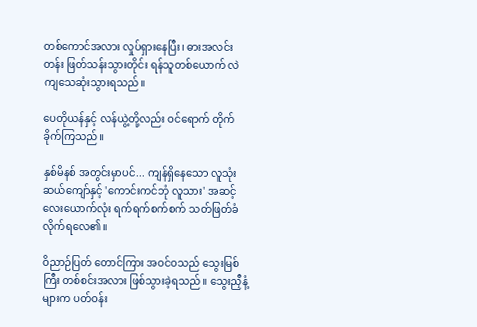တစ်ကောင်အလား လှုပ်ရှားနေပြီး၊ ဓားအလင်းတန်း ဖြတ်သန်းသွားတိုင်း ရန်သူတစ်ယောက် လဲကျသေဆုံးသွားရသည်။

ပေတိုယန်နှင့် လန်ယွဲ့တို့လည်း ဝင်ရောက် တိုက်ခိုက်ကြသည်။

နှစ်မိနစ် အတွင်းမှာပင်... ကျန်ရှိနေသော လူသုံးဆယ်ကျော်နှင့် 'ကောင်းကင်ဘုံ လူသား' အဆင့် လေးယောက်လုံး ရက်ရက်စက်စက် သတ်ဖြတ်ခံလိုက်ရလေ၏။

ဝိညာဉ်ပြတ် တောင်ကြား အဝင်ဝသည် သွေးမြစ်ကြီး တစ်စင်းအလား ဖြစ်သွားခဲ့ရသည်။ သွေးညှီနံ့များက ပတ်ဝန်း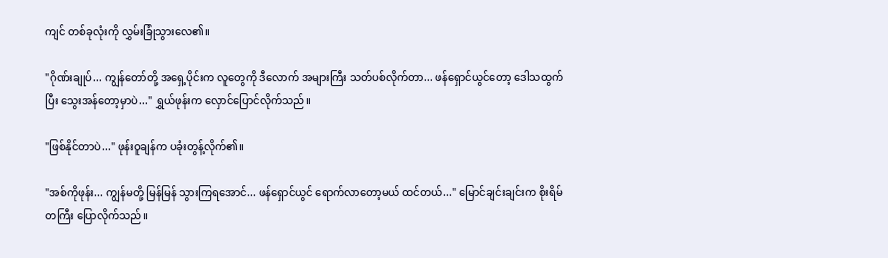ကျင် တစ်ခုလုံးကို လွှမ်းခြုံသွားလေ၏။

"ဂိုဏ်းချုပ်... ကျွန်တော်တို့ အရှေ့ပိုင်းက လူတွေကို ဒီလောက် အများကြီး သတ်ပစ်လိုက်တာ... ဖန်ရှောင်ယွင်တော့ ဒေါသထွက်ပြီး သွေးအန်တော့မှာပဲ..." ရွှယ်ဖုန်းက လှောင်ပြောင်လိုက်သည်။

"ဖြစ်နိုင်တာပဲ..." ဖုန်းဝူချန်က ပခုံးတွန့်လိုက်၏။

"အစ်ကိုဖုန်း... ကျွန်မတို့ မြန်မြန် သွားကြရအောင်... ဖန်ရှောင်ယွင် ရောက်လာတော့မယ် ထင်တယ်..." မြောင်ချင်းချင်းက စိုးရိမ်တကြီး ပြောလိုက်သည်။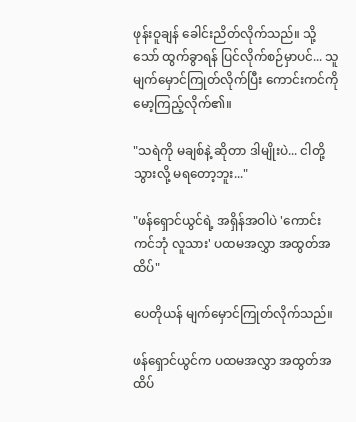ဖုန်းဝူချန် ခေါင်းညိတ်လိုက်သည်။ သို့သော် ထွက်ခွာရန် ပြင်လိုက်စဉ်မှာပင်... သူ မျက်မှောင်ကြုတ်လိုက်ပြီး ကောင်းကင်ကို မော့ကြည့်လိုက်၏။

"သရဲကို မချစ်နဲ့ ဆိုတာ ဒါမျိုးပဲ... ငါတို့ သွားလို့ မရတော့ဘူး..."

"ဖန်ရှောင်ယွင်ရဲ့ အရှိန်အဝါပဲ 'ကောင်းကင်ဘုံ လူသား' ပထမအလွှာ အထွတ်အထိပ်"

ပေတိုယန် မျက်မှောင်ကြုတ်လိုက်သည်။

ဖန်ရှောင်ယွင်က ပထမအလွှာ အထွတ်အထိပ်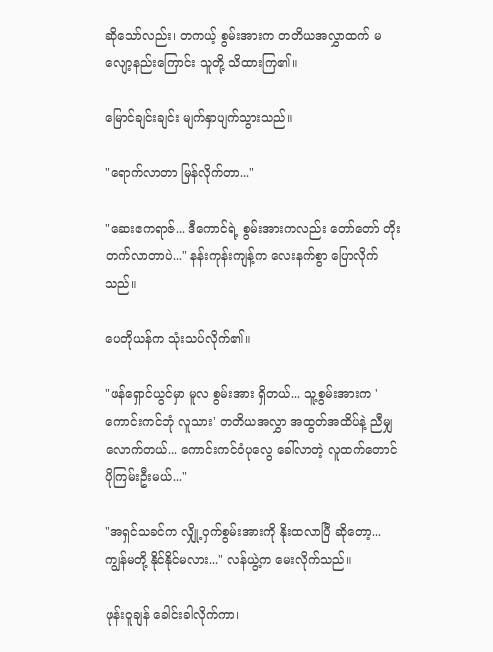ဆိုသော်လည်း၊ တကယ့် စွမ်းအားက တတိယအလွှာထက် မလျော့နည်းကြောင်း သူတို့ သိထားကြ၏။

မြောင်ချင်းချင်း မျက်နှာပျက်သွားသည်။

"ရောက်လာတာ မြန်လိုက်တာ..."

"ဆေးဧကရာဇ်... ဒီကောင်ရဲ့ စွမ်းအားကလည်း တော်တော် တိုးတက်လာတာပဲ..." နန်းကုန်းကျန့်က လေးနက်စွာ ပြောလိုက်သည်။

ပေတိုယန်က သုံးသပ်လိုက်၏။

"ဖန်ရှောင်ယွင်မှာ မူလ စွမ်းအား ရှိတယ်... သူ့စွမ်းအားက 'ကောင်းကင်ဘုံ လူသား' တတိယအလွှာ အထွတ်အထိပ်နဲ့ ညီမျှလောက်တယ်... ကောင်းကင်ဝံပုလွေ ခေါ်လာတဲ့ လူထက်တောင် ပိုကြမ်းဦးမယ်..."

"အရှင်သခင်က လျှို့ဝှက်စွမ်းအားကို နိုးထလာပြီ ဆိုတော့... ကျွန်မတို့ နိုင်နိုင်မလား..." လန်ယွဲ့က မေးလိုက်သည်။

ဖုန်းဝူချန် ခေါင်းခါလိုက်ကာ၊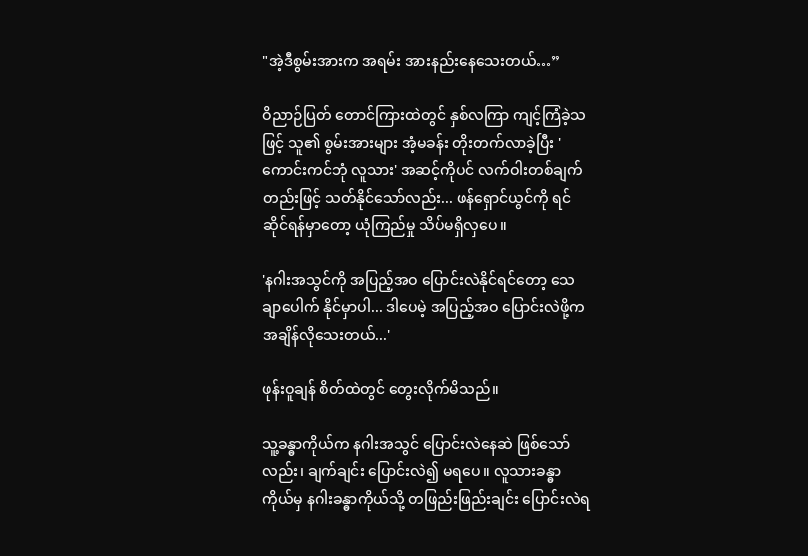"အဲ့ဒီစွမ်းအားက အရမ်း အားနည်းနေသေးတယ်…”

ဝိညာဉ်ပြတ် တောင်ကြားထဲတွင် နှစ်လကြာ ကျင့်ကြံခဲ့သဖြင့် သူ၏ စွမ်းအားများ အံ့မခန်း တိုးတက်လာခဲ့ပြီး 'ကောင်းကင်ဘုံ လူသား' အဆင့်ကိုပင် လက်ဝါးတစ်ချက်တည်းဖြင့် သတ်နိုင်သော်လည်း... ဖန်ရှောင်ယွင်ကို ရင်ဆိုင်ရန်မှာတော့ ယုံကြည်မှု သိပ်မရှိလှပေ။

'နဂါးအသွင်ကို အပြည့်အဝ ပြောင်းလဲနိုင်ရင်တော့ သေချာပေါက် နိုင်မှာပါ... ဒါပေမဲ့ အပြည့်အဝ ပြောင်းလဲဖို့က အချိန်လိုသေးတယ်...'

ဖုန်းဝူချန် စိတ်ထဲတွင် တွေးလိုက်မိသည်။

သူ့ခန္ဓာကိုယ်က နဂါးအသွင် ပြောင်းလဲနေဆဲ ဖြစ်သော်လည်း၊ ချက်ချင်း ပြောင်းလဲ၍ မရပေ။ လူသားခန္ဓာကိုယ်မှ နဂါးခန္ဓာကိုယ်သို့ တဖြည်းဖြည်းချင်း ပြောင်းလဲရ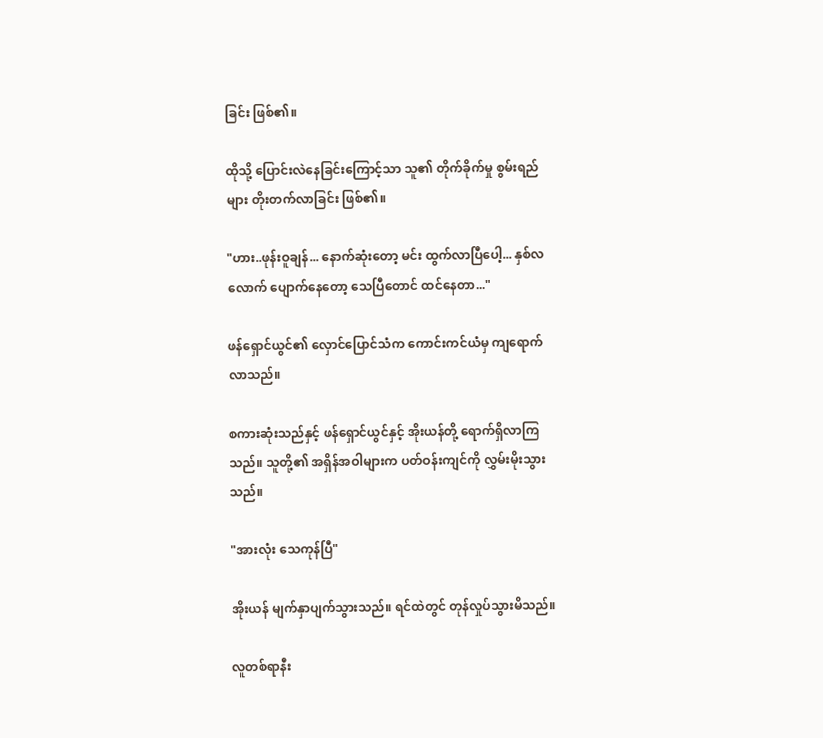ခြင်း ဖြစ်၏။

ထိုသို့ ပြောင်းလဲနေခြင်းကြောင့်သာ သူ၏ တိုက်ခိုက်မှု စွမ်းရည်များ တိုးတက်လာခြင်း ဖြစ်၏။

"ဟား..ဖုန်းဝူချန်... နောက်ဆုံးတော့ မင်း ထွက်လာပြီပေါ့... နှစ်လလောက် ပျောက်နေတော့ သေပြီတောင် ထင်နေတာ..."

ဖန်ရှောင်ယွင်၏ လှောင်ပြောင်သံက ကောင်းကင်ယံမှ ကျရောက်လာသည်။

စကားဆုံးသည်နှင့် ဖန်ရှောင်ယွင်နှင့် အိုးယန်တို့ ရောက်ရှိလာကြသည်။ သူတို့၏ အရှိန်အဝါများက ပတ်ဝန်းကျင်ကို လွှမ်းမိုးသွားသည်။

"အားလုံး သေကုန်ပြီ"

အိုးယန် မျက်နှာပျက်သွားသည်။ ရင်ထဲတွင် တုန်လှုပ်သွားမိသည်။

လူတစ်ရာနီး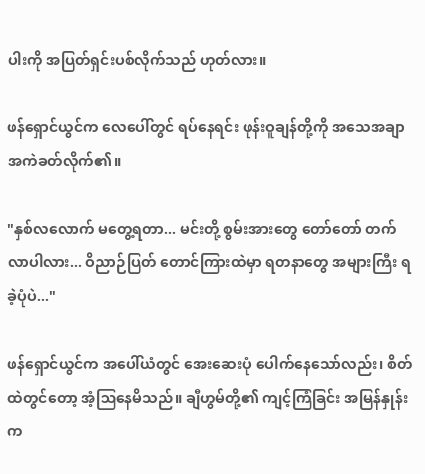ပါးကို အပြတ်ရှင်းပစ်လိုက်သည် ဟုတ်လား။

ဖန်ရှောင်ယွင်က လေပေါ်တွင် ရပ်နေရင်း ဖုန်းဝူချန်တို့ကို အသေအချာ အကဲခတ်လိုက်၏။

"နှစ်လလောက် မတွေ့ရတာ... မင်းတို့ စွမ်းအားတွေ တော်တော် တက်လာပါလား... ဝိညာဉ်ပြတ် တောင်ကြားထဲမှာ ရတနာတွေ အများကြီး ရခဲ့ပုံပဲ..."

ဖန်ရှောင်ယွင်က အပေါ်ယံတွင် အေးဆေးပုံ ပေါက်နေသော်လည်း၊ စိတ်ထဲတွင်တော့ အံ့ဩနေမိသည်။ ချီဟွမ်တို့၏ ကျင့်ကြံခြင်း အမြန်နှုန်းက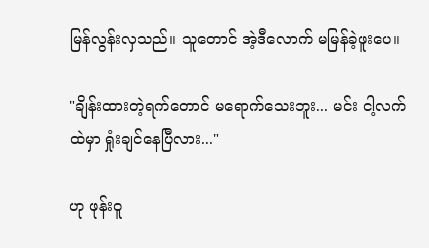မြန်လွန်းလှသည်။ သူတောင် အဲ့ဒီလောက် မမြန်ခဲ့ဖူးပေ။

"ချိန်းထားတဲ့ရက်တောင် မရောက်သေးဘူး... မင်း ငါ့လက်ထဲမှာ ရှုံးချင်နေပြီလား..."

ဟု ဖုန်းဝူ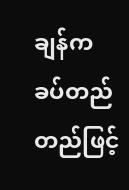ချန်က ခပ်တည်တည်ဖြင့်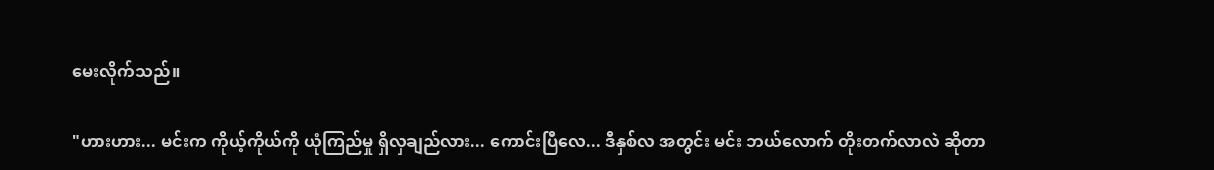မေးလိုက်သည်။

"ဟားဟား... မင်းက ကိုယ့်ကိုယ်ကို ယုံကြည်မှု ရှိလှချည်လား... ကောင်းပြီလေ... ဒီနှစ်လ အတွင်း မင်း ဘယ်လောက် တိုးတက်လာလဲ ဆိုတာ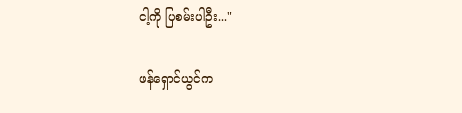ငါ့ကို ပြစမ်းပါဦး..."

ဖန်ရှောင်ယွင်က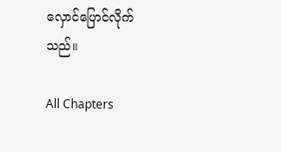လှောင်ပြောင်လိုက်သည်။

All Chapters